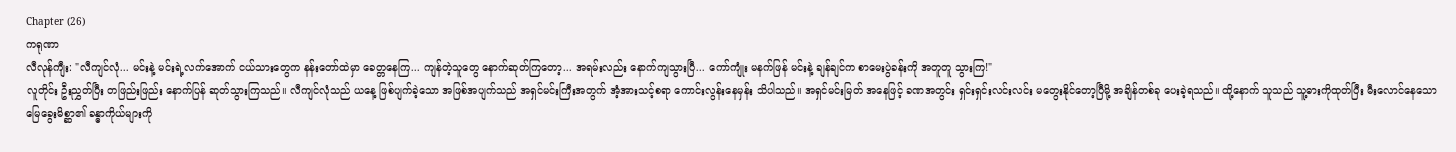Chapter (26)
ကရုဏာ
လီလုန်ကျီး: "လီကျင်လုံ... မင်းနဲ့ မင်းရဲ့လက်အောက် ငယ်သားတွေက နန်းတော်ထဲမှာ ခေတ္တနေကြ... ကျန်တဲ့သူတွေ နောက်ဆုတ်ကြတော့... အရမ်းလည်း နောက်ကျသွားပြီ... ကော်ကျုံး မနက်ဖြန် မင်းနဲ့ ချန်ချင်က စာမေးပွဲခန်းကို အတူတူ သွားကြ!"
လူတိုင်း ဦးညွှတ်ပြီး တဖြည်းဖြည်း နောက်ပြန် ဆုတ်သွားကြသည်။ လီကျင်လုံသည် ယနေ့ ဖြစ်ပျက်ခဲ့သော အဖြစ်အပျက်သည် အရှင်မင်းကြီးအတွက် အံ့အားသင့်စရာ ကောင်းလွန်းနေမှန်း သိပါသည်။ အရှင်မင်းမြတ် အနေဖြင့် ခဏအတွင်း ရှင်းရှင်းလင်းလင်း မတွေးနိုင်တော့ပြီမို့ အချိန်တစ်ခု ပေးခဲ့ရသည်။ ထို့နောက် သူသည် သူ့ဓားကိုထုတ်ပြီး မီးလောင်နေသော မြေခွေးမိစ္ဆာ၏ ခန္ဓာကိုယ်များကို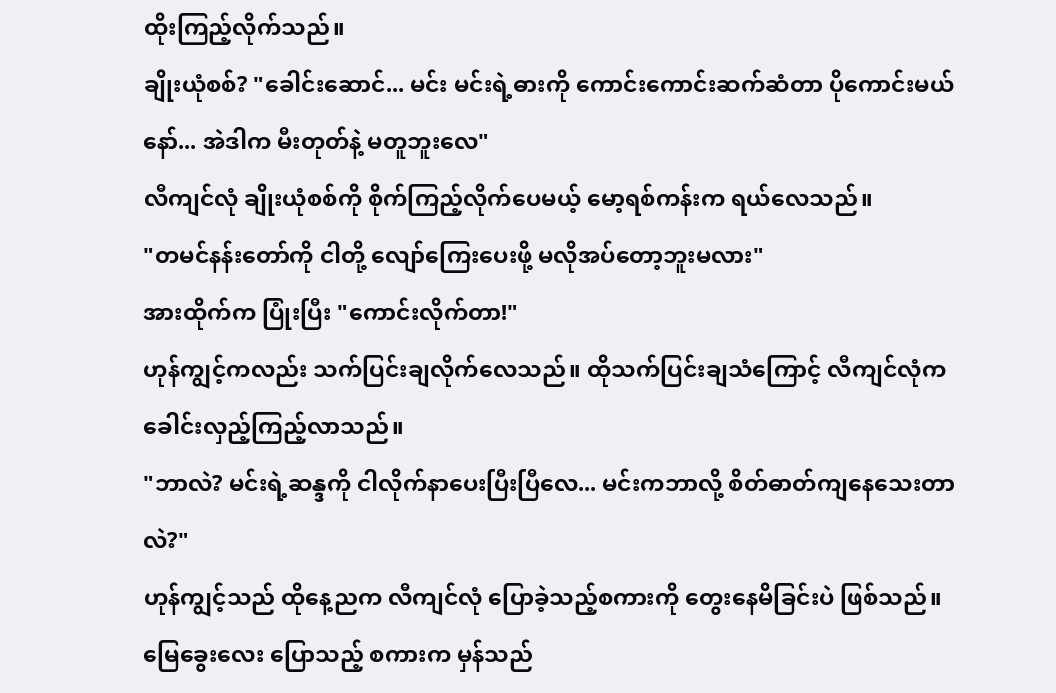ထိုးကြည့်လိုက်သည်။
ချိုးယုံစစ်? "ခေါင်းဆောင်... မင်း မင်းရဲ့ဓားကို ကောင်းကောင်းဆက်ဆံတာ ပိုကောင်းမယ်နော်... အဲဒါက မီးတုတ်နဲ့ မတူဘူးလေ"
လီကျင်လုံ ချိုးယုံစစ်ကို စိုက်ကြည့်လိုက်ပေမယ့် မော့ရစ်ကန်းက ရယ်လေသည်။
"တမင်နန်းတော်ကို ငါတို့ လျော်ကြေးပေးဖို့ မလိုအပ်တော့ဘူးမလား"
အားထိုက်က ပြုံးပြီး "ကောင်းလိုက်တာ!"
ဟုန်ကျွင့်ကလည်း သက်ပြင်းချလိုက်လေသည်။ ထိုသက်ပြင်းချသံကြောင့် လီကျင်လုံက ခေါင်းလှည့်ကြည့်လာသည်။
"ဘာလဲ? မင်းရဲ့ဆန္ဒကို ငါလိုက်နာပေးပြီးပြီလေ... မင်းကဘာလို့ စိတ်ဓာတ်ကျနေသေးတာလဲ?"
ဟုန်ကျွင့်သည် ထိုနေ့ညက လီကျင်လုံ ပြောခဲ့သည့်စကားကို တွေးနေမိခြင်းပဲ ဖြစ်သည်။ မြေခွေးလေး ပြောသည့် စကားက မှန်သည်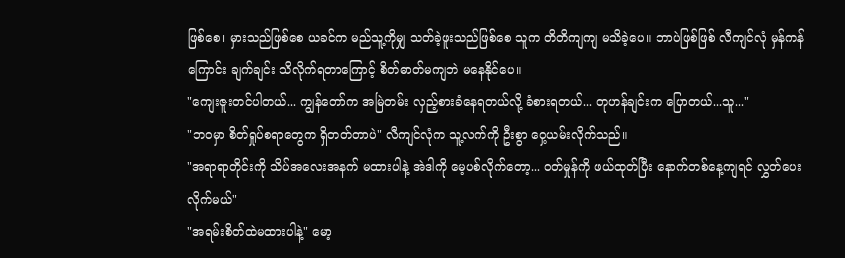ဖြစ်စေ၊ မှားသည်ဖြစ်စေ ယခင်က မည်သူ့ကိုမျှ သတ်ခဲ့ဖူးသည်ဖြစ်စေ သူက တိတိကျကျ မသိခဲ့ပေ။ ဘာပဲဖြစ်ဖြစ် လီကျင်လုံ မှန်ကန်ကြောင်း ချက်ချင်း သိလိုက်ရတာကြောင့် စိတ်ဓာတ်မကျဘဲ မနေနိုင်ပေ။
"ကျေးဇူးတင်ပါတယ်... ကျွန်တော်က အမြဲတမ်း လှည့်စားခံနေရတယ်လို့ ခံစားရတယ်... တုဟန်ချင်းက ပြောတယ်...သူ..."
"ဘဝမှာ စိတ်ရှုပ်စရာတွေက ရှိတတ်တာပဲ" လီကျင်လုံက သူ့လက်ကို ဦးစွာ ဝှေ့ယမ်းလိုက်သည်။
"အရာရာတိုင်းကို သိပ်အလေးအနက် မထားပါနဲ့ အဲဒါကို မေ့ပစ်လိုက်တော့... ဝတ်မှုန်ကို ဖယ်ထုတ်ပြီး နောက်တစ်နေ့ကျရင် လွှတ်ပေးလိုက်မယ်"
"အရမ်းစိတ်ထဲမထားပါနဲ့" မော့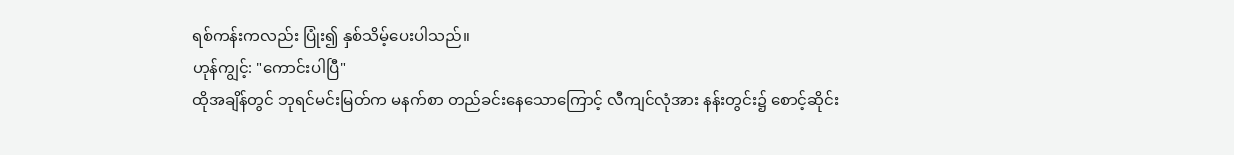ရစ်ကန်းကလည်း ပြုံး၍ နှစ်သိမ့်ပေးပါသည်။
ဟုန်ကျွင့်: "ကောင်းပါပြီ"
ထိုအချိန်တွင် ဘုရင်မင်းမြတ်က မနက်စာ တည်ခင်းနေသောကြောင့် လီကျင်လုံအား နန်းတွင်း၌ စောင့်ဆိုင်း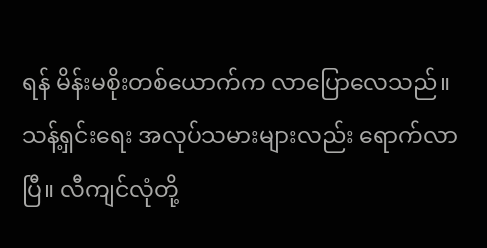ရန် မိန်းမစိုးတစ်ယောက်က လာပြောလေသည်။ သန့်ရှင်းရေး အလုပ်သမားများလည်း ရောက်လာပြီ။ လီကျင်လုံတို့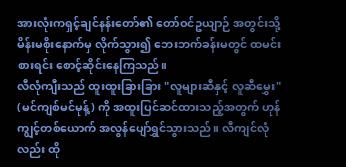အားလုံးကရှင့်ချင်နန်းတော်၏ တော်ဝင်ဥယျာဉ် အတွင်းသို့ မိန်းမစိုးနောက်မှ လိုက်သွား၍ ဘေးဘက်ခန်းမတွင် ထမင်းစားရင်း စောင့်ဆိုင်းနေကြသည်။
လီလုံကျီးသည် ထူးထူးခြားခြား "လူများဆီနှင့် လူဆီမွှေး" (မင်ကျစ်မင်မုန့်) ကို အထူးပြင်ဆင်ထားသည့်အတွက် ဟုန်ကျွင့်တစ်ယောက် အလွန်ပျော်ရွှင်သွားသည်။ လီကျင်လုံလည်း ထို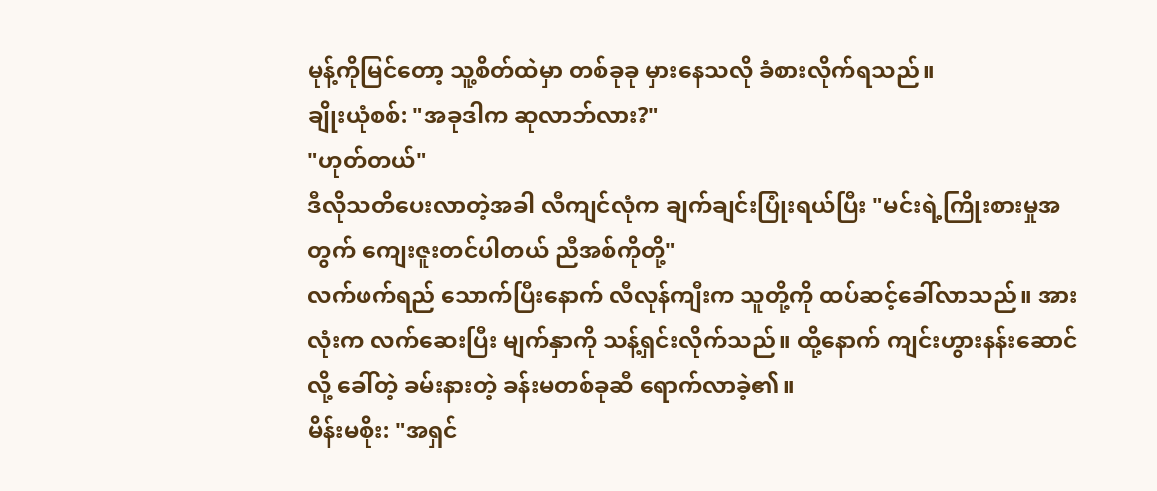မုန့်ကိုမြင်တော့ သူ့စိတ်ထဲမှာ တစ်ခုခု မှားနေသလို ခံစားလိုက်ရသည်။
ချိုးယုံစစ်: "အခုဒါက ဆုလာဘ်လား?"
"ဟုတ်တယ်"
ဒီလိုသတိပေးလာတဲ့အခါ လီကျင်လုံက ချက်ချင်းပြုံးရယ်ပြီး "မင်းရဲ့ကြိုးစားမှုအတွက် ကျေးဇူးတင်ပါတယ် ညီအစ်ကိုတို့"
လက်ဖက်ရည် သောက်ပြီးနောက် လီလုန်ကျီးက သူတို့ကို ထပ်ဆင့်ခေါ်လာသည်။ အားလုံးက လက်ဆေးပြီး မျက်နှာကို သန့်ရှင်းလိုက်သည်။ ထို့နောက် ကျင်းဟွားနန်းဆောင် လို့ ခေါ်တဲ့ ခမ်းနားတဲ့ ခန်းမတစ်ခုဆီ ရောက်လာခဲ့၏။
မိန်းမစိုး: "အရှင်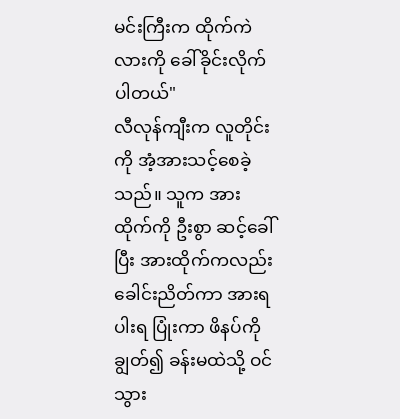မင်းကြီးက ထိုက်ကဲလားကို ခေါ်ခိုင်းလိုက်ပါတယ်"
လီလုန်ကျီးက လူတိုင်းကို အံ့အားသင့်စေခဲ့သည်။ သူက အားထိုက်ကို ဦးစွာ ဆင့်ခေါ်ပြီး အားထိုက်ကလည်း ခေါင်းညိတ်ကာ အားရပါးရ ပြုံးကာ ဖိနပ်ကို ချွတ်၍ ခန်းမထဲသို့ ဝင်သွား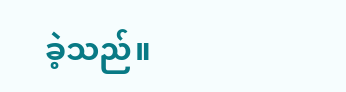ခဲ့သည်။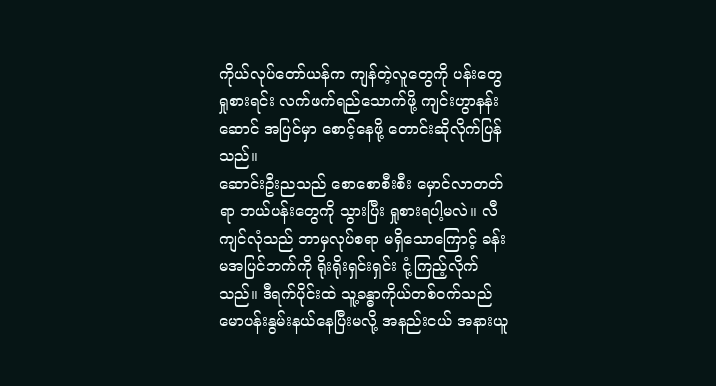ကိုယ်လုပ်တော်ယန်က ကျန်တဲ့လူတွေကို ပန်းတွေ ရှုစားရင်း လက်ဖက်ရည်သောက်ဖို့ ကျင်းဟွာနန်းဆောင် အပြင်မှာ စောင့်နေဖို့ တောင်းဆိုလိုက်ပြန်သည်။
ဆောင်းဦးညသည် စောစောစီးစီး မှောင်လာတတ်ရာ ဘယ်ပန်းတွေကို သွားပြီး ရှုစားရပါ့မလဲ။ လီကျင်လုံသည် ဘာမှလုပ်စရာ မရှိသောကြောင့် ခန်းမအပြင်ဘက်ကို ရိုးရိုးရှင်းရှင်း ငုံ့ကြည့်လိုက်သည်။ ဒီရက်ပိုင်းထဲ သူ့ခန္ဓာကိုယ်တစ်ဝက်သည် မောပန်းနွမ်းနယ်နေပြီးမလို့ အနည်းငယ် အနားယူ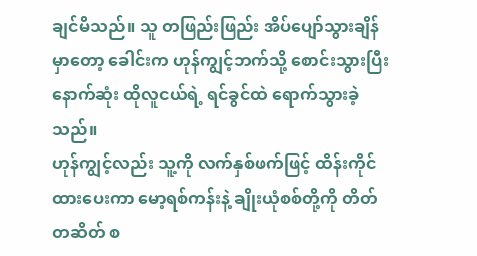ချင်မိသည်။ သူ တဖြည်းဖြည်း အိပ်ပျော်သွားချိန်မှာတော့ ခေါင်းက ဟုန်ကျွင့်ဘက်သို့ စောင်းသွားပြီး နောက်ဆုံး ထိုလူငယ်ရဲ့ ရင်ခွင်ထဲ ရောက်သွားခဲ့သည်။
ဟုန်ကျွင့်လည်း သူ့ကို လက်နှစ်ဖက်ဖြင့် ထိန်းကိုင်ထားပေးကာ မော့ရစ်ကန်းနဲ့ ချိုးယုံစစ်တို့ကို တိတ်တဆိတ် စ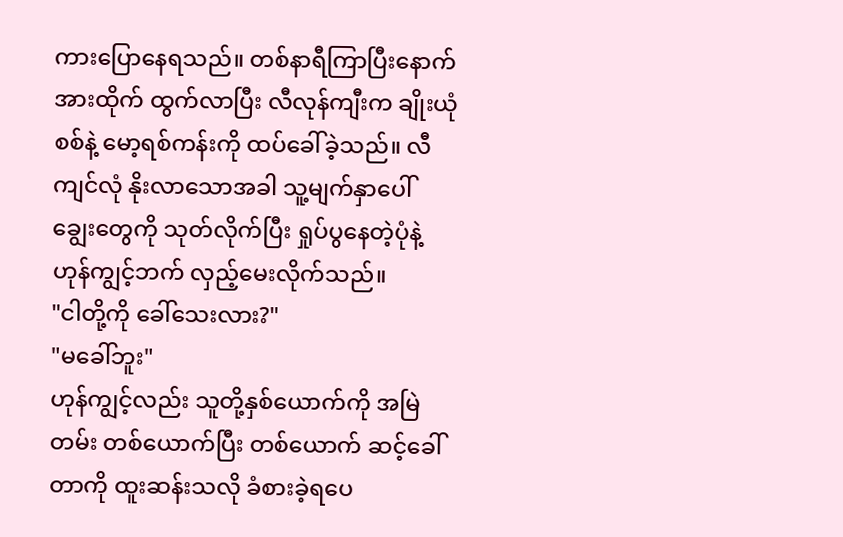ကားပြောနေရသည်။ တစ်နာရီကြာပြီးနောက် အားထိုက် ထွက်လာပြီး လီလုန်ကျီးက ချိုးယုံစစ်နဲ့ မော့ရစ်ကန်းကို ထပ်ခေါ်ခဲ့သည်။ လီကျင်လုံ နိုးလာသောအခါ သူ့မျက်နှာပေါ် ချွေးတွေကို သုတ်လိုက်ပြီး ရှုပ်ပွနေတဲ့ပုံနဲ့ ဟုန်ကျွင့်ဘက် လှည့်မေးလိုက်သည်။
"ငါတို့ကို ခေါ်သေးလား?"
"မခေါ်ဘူး"
ဟုန်ကျွင့်လည်း သူတို့နှစ်ယောက်ကို အမြဲတမ်း တစ်ယောက်ပြီး တစ်ယောက် ဆင့်ခေါ်တာကို ထူးဆန်းသလို ခံစားခဲ့ရပေ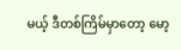မယ့် ဒီတစ်ကြိမ်မှာတော့ မော့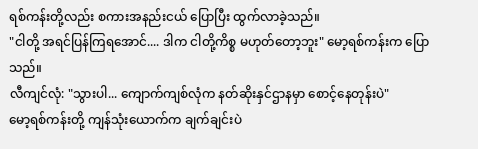ရစ်ကန်းတို့လည်း စကားအနည်းငယ် ပြောပြီး ထွက်လာခဲ့သည်။
"ငါတို့ အရင်ပြန်ကြရအောင်.... ဒါက ငါတို့ကိစ္စ မဟုတ်တော့ဘူး" မော့ရစ်ကန်းက ပြောသည်။
လီကျင်လုံ: "သွားပါ... ကျောက်ကျစ်လုံက နတ်ဆိုးနှင်ဌာနမှာ စောင့်နေတုန်းပဲ"
မော့ရစ်ကန်းတို့ ကျန်သုံးယောက်က ချက်ချင်းပဲ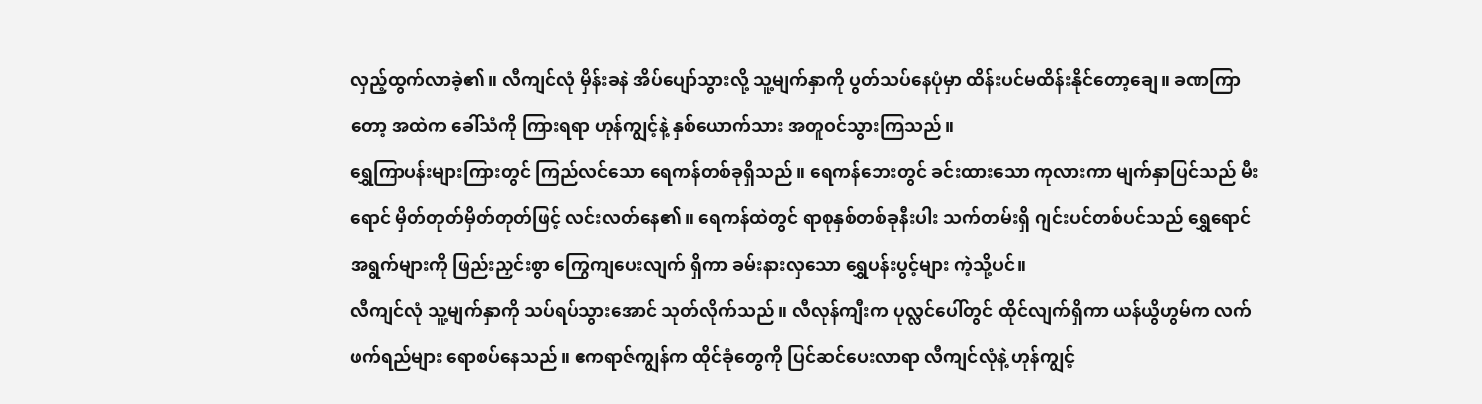လှည့်ထွက်လာခဲ့၏။ လီကျင်လုံ မှိန်းခနဲ အိပ်ပျော်သွားလို့ သူ့မျက်နှာကို ပွတ်သပ်နေပုံမှာ ထိန်းပင်မထိန်းနိုင်တော့ချေ။ ခဏကြာတော့ အထဲက ခေါ်သံကို ကြားရရာ ဟုန်ကျွင့်နဲ့ နှစ်ယောက်သား အတူဝင်သွားကြသည်။
ရွှေကြာပန်းများကြားတွင် ကြည်လင်သော ရေကန်တစ်ခုရှိသည်။ ရေကန်ဘေးတွင် ခင်းထားသော ကုလားကာ မျက်နှာပြင်သည် မီးရောင် မှိတ်တုတ်မှိတ်တုတ်ဖြင့် လင်းလတ်နေ၏။ ရေကန်ထဲတွင် ရာစုနှစ်တစ်ခုနီးပါး သက်တမ်းရှိ ဂျင်းပင်တစ်ပင်သည် ရွှေရောင်အရွက်များကို ဖြည်းညှင်းစွာ ကြွေကျပေးလျက် ရှိကာ ခမ်းနားလှသော ရွှေပန်းပွင့်များ ကဲ့သို့ပင်။
လီကျင်လုံ သူ့မျက်နှာကို သပ်ရပ်သွားအောင် သုတ်လိုက်သည်။ လီလုန်ကျီးက ပုလ္လင်ပေါ်တွင် ထိုင်လျက်ရှိကာ ယန်ယွိဟွမ်က လက်ဖက်ရည်များ ရောစပ်နေသည်။ ဧကရာဇ်ကျွန်က ထိုင်ခုံတွေကို ပြင်ဆင်ပေးလာရာ လီကျင်လုံနဲ့ ဟုန်ကျွင့်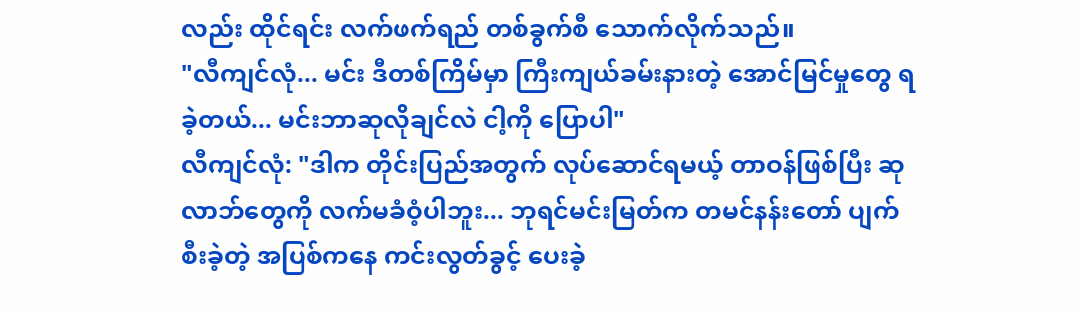လည်း ထိုင်ရင်း လက်ဖက်ရည် တစ်ခွက်စီ သောက်လိုက်သည်။
"လီကျင်လုံ... မင်း ဒီတစ်ကြိမ်မှာ ကြီးကျယ်ခမ်းနားတဲ့ အောင်မြင်မှုတွေ ရခဲ့တယ်... မင်းဘာဆုလိုချင်လဲ ငါ့ကို ပြောပါ"
လီကျင်လုံ: "ဒါက တိုင်းပြည်အတွက် လုပ်ဆောင်ရမယ့် တာဝန်ဖြစ်ပြီး ဆုလာဘ်တွေကို လက်မခံဝံ့ပါဘူး... ဘုရင်မင်းမြတ်က တမင်နန်းတော် ပျက်စီးခဲ့တဲ့ အပြစ်ကနေ ကင်းလွတ်ခွင့် ပေးခဲ့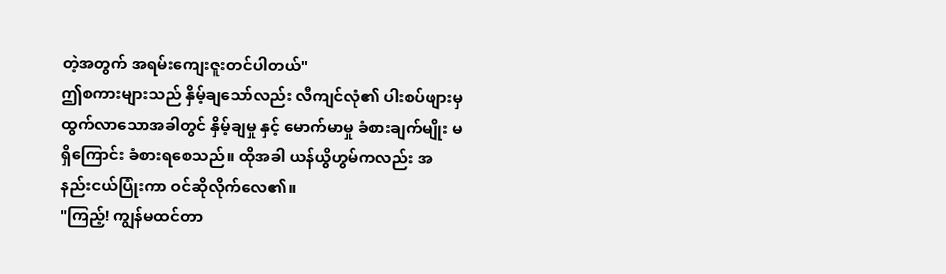တဲ့အတွက် အရမ်းကျေးဇူးတင်ပါတယ်"
ဤစကားများသည် နှိမ့်ချသော်လည်း လီကျင်လုံ၏ ပါးစပ်ဖျားမှ ထွက်လာသောအခါတွင် နှိမ့်ချမှု နှင့် မောက်မာမှု ခံစားချက်မျိုး မရှိကြောင်း ခံစားရစေသည်။ ထိုအခါ ယန်ယွိဟွမ်ကလည်း အနည်းငယ်ပြုံးကာ ဝင်ဆိုလိုက်လေ၏။
"ကြည့်! ကျွန်မထင်တာ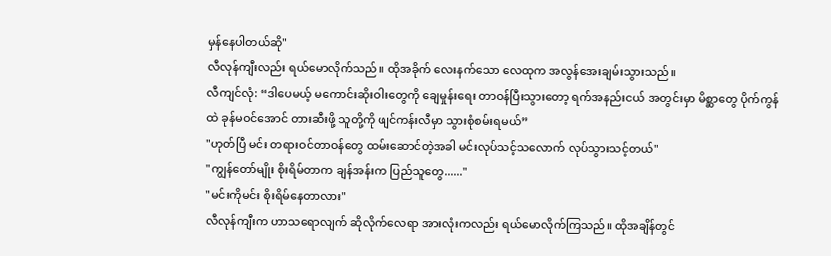မှန်နေပါတယ်ဆို"
လီလုန်ကျီးလည်း ရယ်မောလိုက်သည်။ ထိုအခိုက် လေးနက်သော လေထုက အလွန်အေးချမ်းသွားသည်။
လီကျင်လုံ: “ဒါပေမယ့် မကောင်းဆိုးဝါးတွေကို ချေမှုန်းရေး တာဝန်ပြီးသွားတော့ ရက်အနည်းငယ် အတွင်းမှာ မိစ္ဆာတွေ ပိုက်ကွန်ထဲ ခုန်မဝင်အောင် တားဆီးဖို့ သူတို့ကို ဖျင်ကန်းလီမှာ သွားစုံစမ်းရမယ်”
"ဟုတ်ပြီ မင်း တရားဝင်တာဝန်တွေ ထမ်းဆောင်တဲ့အခါ မင်းလုပ်သင့်သလောက် လုပ်သွားသင့်တယ်"
"ကျွန်တော်မျိုး စိုးရိမ်တာက ချန်အန်းက ပြည်သူတွေ......"
"မင်းကိုမင်း စိုးရိမ်နေတာလား"
လီလုန်ကျီးက ဟာသရောလျက် ဆိုလိုက်လေရာ အားလုံးကလည်း ရယ်မောလိုက်ကြသည်။ ထိုအချိန်တွင်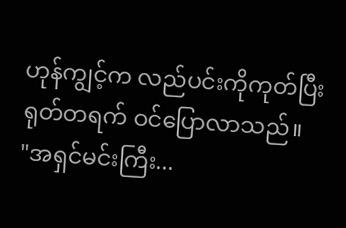ဟုန်ကျွင့်က လည်ပင်းကိုကုတ်ပြီး ရုတ်တရက် ဝင်ပြောလာသည်။
"အရှင်မင်းကြီး...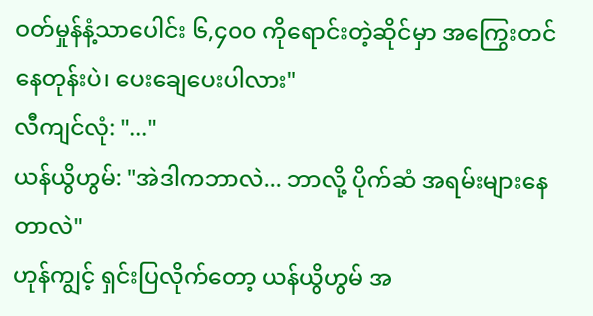ဝတ်မှုန်နံ့သာပေါင်း ၆,၄၀၀ ကိုရောင်းတဲ့ဆိုင်မှာ အကြွေးတင်နေတုန်းပဲ၊ ပေးချေပေးပါလား"
လီကျင်လုံ: "..."
ယန်ယွိဟွမ်: "အဲဒါကဘာလဲ... ဘာလို့ ပိုက်ဆံ အရမ်းများနေတာလဲ"
ဟုန်ကျွင့် ရှင်းပြလိုက်တော့ ယန်ယွိဟွမ် အ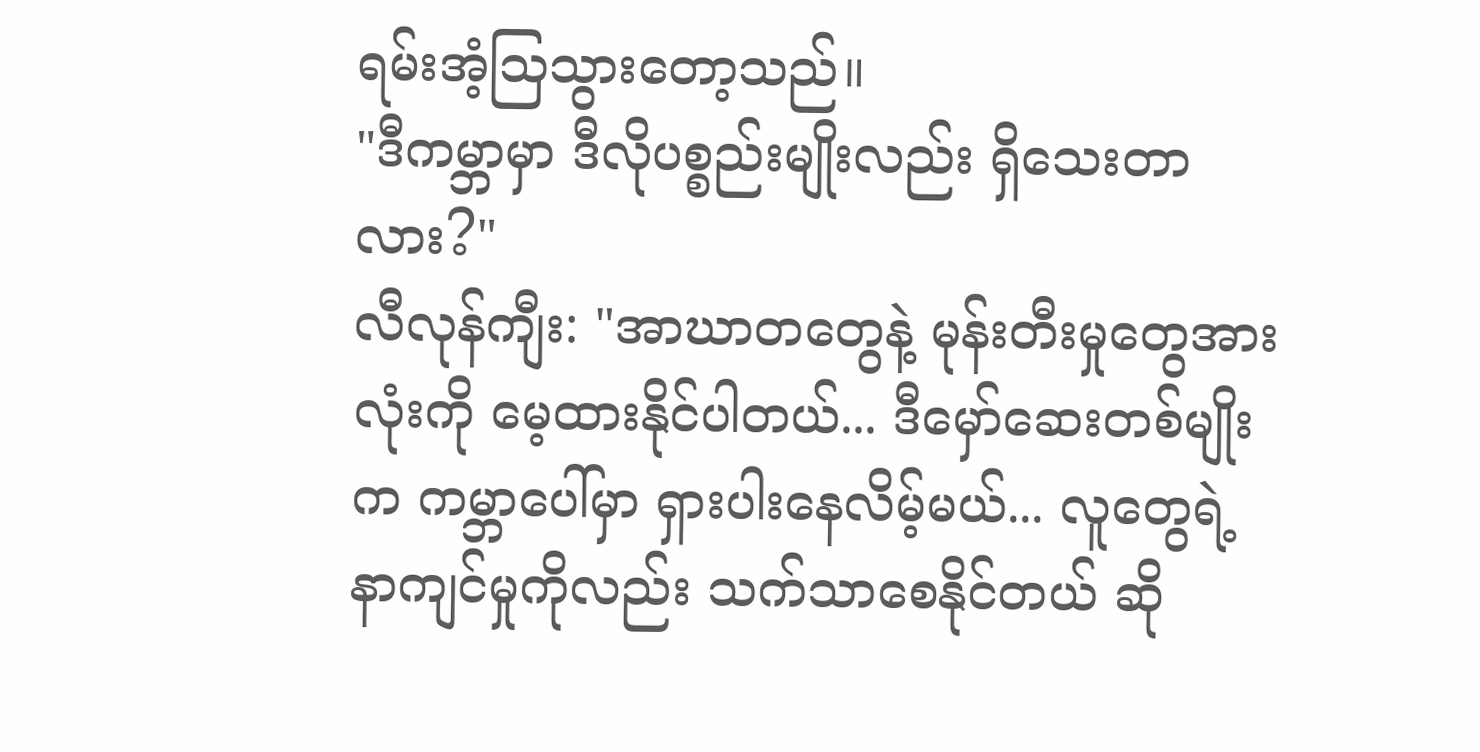ရမ်းအံ့သြသွားတော့သည်။
"ဒီကမ္ဘာမှာ ဒီလိုပစ္စည်းမျိုးလည်း ရှိသေးတာလား?"
လီလုန်ကျီး: "အာဃာတတွေနဲ့ မုန်းတီးမှုတွေအားလုံးကို မေ့ထားနိုင်ပါတယ်... ဒီမှော်ဆေးတစ်မျိုးက ကမ္ဘာပေါ်မှာ ရှားပါးနေလိမ့်မယ်... လူတွေရဲ့ နာကျင်မှုကိုလည်း သက်သာစေနိုင်တယ် ဆို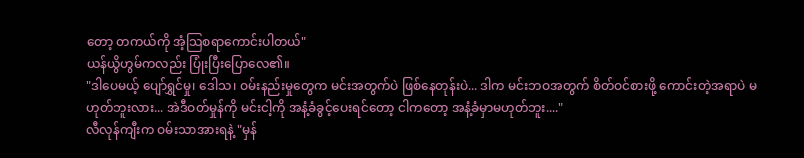တော့ တကယ်ကို အံ့သြစရာကောင်းပါတယ်"
ယန်ယွိဟွမ်ကလည်း ပြုံးပြီးပြောလေ၏။
"ဒါပေမယ့် ပျော်ရွှင်မှု၊ ဒေါသ၊ ဝမ်းနည်းမှုတွေက မင်းအတွက်ပဲ ဖြစ်နေတုန်းပဲ... ဒါက မင်းဘဝအတွက် စိတ်ဝင်စားဖို့ ကောင်းတဲ့အရာပဲ မဟုတ်ဘူးလား... အဲဒီဝတ်မှုန်ကို မင်းငါ့ကို အနံ့ခံခွင့်ပေးရင်တော့ ငါကတော့ အနံ့ခံမှာမဟုတ်ဘူး...."
လီလုန်ကျီးက ဝမ်းသာအားရနဲ့ "မှန်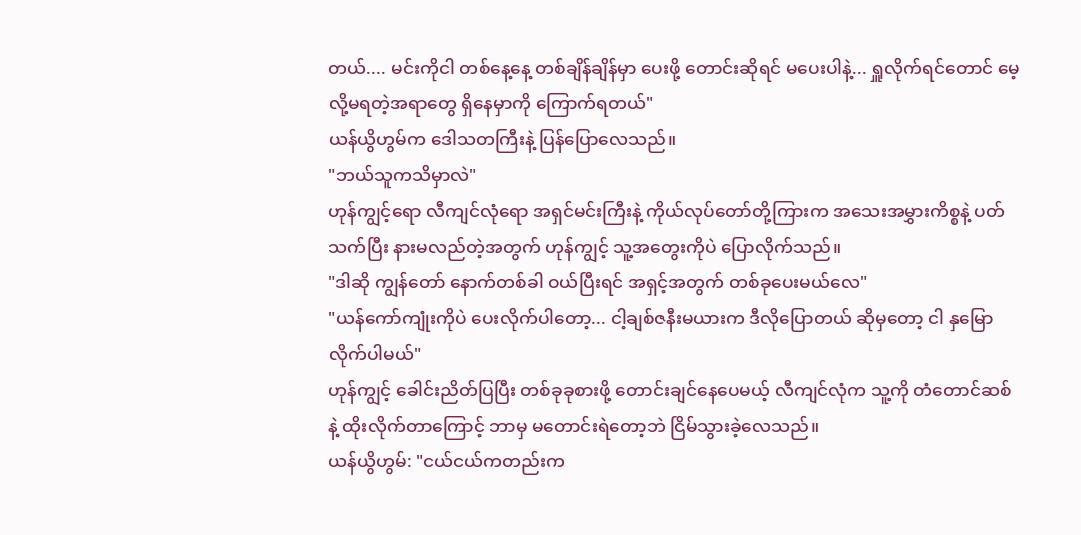တယ်.... မင်းကိုငါ တစ်နေ့နေ့ တစ်ချိန်ချိန်မှာ ပေးဖို့ တောင်းဆိုရင် မပေးပါနဲ့... ရှူလိုက်ရင်တောင် မေ့လို့မရတဲ့အရာတွေ ရှိနေမှာကို ကြောက်ရတယ်"
ယန်ယွိဟွမ်က ဒေါသတကြီးနဲ့ ပြန်ပြောလေသည်။
"ဘယ်သူကသိမှာလဲ"
ဟုန်ကျွင့်ရော လီကျင်လုံရော အရှင်မင်းကြီးနဲ့ ကိုယ်လုပ်တော်တို့ကြားက အသေးအမွှားကိစ္စနဲ့ ပတ်သက်ပြီး နားမလည်တဲ့အတွက် ဟုန်ကျွင့် သူ့အတွေးကိုပဲ ပြောလိုက်သည်။
"ဒါဆို ကျွန်တော် နောက်တစ်ခါ ဝယ်ပြီးရင် အရှင့်အတွက် တစ်ခုပေးမယ်လေ"
"ယန်ကော်ကျုံးကိုပဲ ပေးလိုက်ပါတော့... ငါ့ချစ်ဇနီးမယားက ဒီလိုပြောတယ် ဆိုမှတော့ ငါ နှမြောလိုက်ပါမယ်"
ဟုန်ကျွင့် ခေါင်းညိတ်ပြပြီး တစ်ခုခုစားဖို့ တောင်းချင်နေပေမယ့် လီကျင်လုံက သူ့ကို တံတောင်ဆစ်နဲ့ ထိုးလိုက်တာကြောင့် ဘာမှ မတောင်းရဲတော့ဘဲ ငြိမ်သွားခဲ့လေသည်။
ယန်ယွိဟွမ်: "ငယ်ငယ်ကတည်းက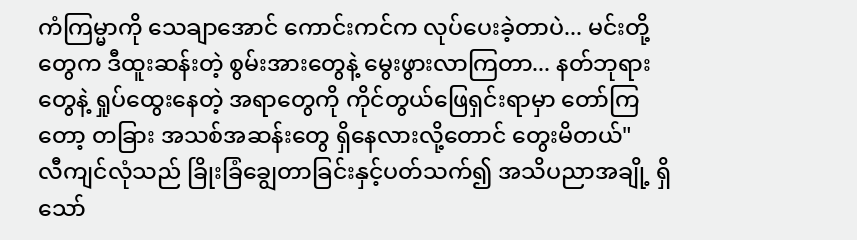ကံကြမ္မာကို သေချာအောင် ကောင်းကင်က လုပ်ပေးခဲ့တာပဲ... မင်းတို့တွေက ဒီထူးဆန်းတဲ့ စွမ်းအားတွေနဲ့ မွေးဖွားလာကြတာ... နတ်ဘုရားတွေနဲ့ ရှုပ်ထွေးနေတဲ့ အရာတွေကို ကိုင်တွယ်ဖြေရှင်းရာမှာ တော်ကြတော့ တခြား အသစ်အဆန်းတွေ ရှိနေလားလို့တောင် တွေးမိတယ်"
လီကျင်လုံသည် ခြိုးခြံချွေတာခြင်းနှင့်ပတ်သက်၍ အသိပညာအချို့ ရှိသော်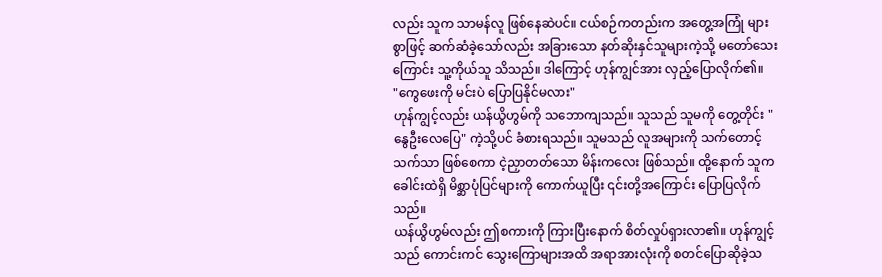လည်း သူက သာမန်လူ ဖြစ်နေဆဲပင်။ ငယ်စဉ်ကတည်းက အတွေ့အကြုံ များစွာဖြင့် ဆက်ဆံခဲ့သော်လည်း အခြားသော နတ်ဆိုးနှင်သူများကဲ့သို့ မတော်သေးကြောင်း သူ့ကိုယ်သူ သိသည်။ ဒါကြောင့် ဟုန်ကျွင်အား လှည့်ပြောလိုက်၏။
"ကွေဖေးကို မင်းပဲ ပြောပြနိုင်မလား"
ဟုန်ကျွင့်လည်း ယန်ယွိဟွမ်ကို သဘောကျသည်။ သူသည် သူမကို တွေ့တိုင်း "နွေဦးလေပြေ" ကဲ့သို့ပင် ခံစားရသည်။ သူမသည် လူအများကို သက်တောင့်သက်သာ ဖြစ်စေကာ ငဲ့ညှာတတ်သော မိန်းကလေး ဖြစ်သည်။ ထို့နောက် သူက ခေါင်းထဲရှိ မိစ္ဆာပုံပြင်များကို ကောက်ယူပြီး ၎င်းတို့အကြောင်း ပြောပြလိုက်သည်။
ယန်ယွိဟွမ်လည်း ဤစကားကို ကြားပြီးနောက် စိတ်လှုပ်ရှားလာ၏။ ဟုန်ကျွင့်သည် ကောင်းကင် သွေးကြောများအထိ အရာအားလုံးကို စတင်ပြောဆိုခဲ့သ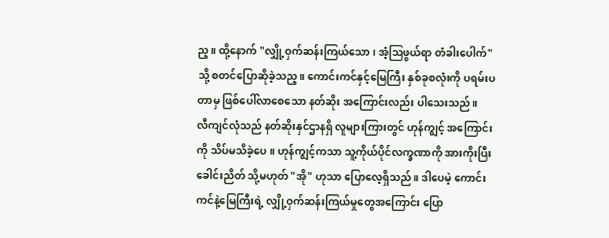ည့။ ထို့နောက် "လျှို့ဝှက်ဆန်းကြယ်သော၊ အံ့ဩဖွယ်ရာ တံခါးပေါက်" သို့ စတင်ပြောဆိုခဲ့သည့။ ကောင်းကင်နှင့်မြေကြီး နှစ်ခုစလုံးကို ပရမ်းပတာမှ ဖြစ်ပေါ်လာစေသော နတ်ဆိုး အကြောင်းလည်း ပါသေးသည်။
လီကျင်လုံသည် နတ်ဆိုးနှင်ဌာနရှိ လူများကြားတွင် ဟုန်ကျွင့် အကြောင်းကို သိပ်မသိခဲ့ပေ။ ဟုန်ကျွင့်ကသာ သူ့ကိုယ်ပိုင်လက္ခဏာကို အားကိုးပြီး ခေါင်းညိတ် သို့မဟုတ် "အို" ဟုသာ ပြောလေ့ရှိသည်။ ဒါပေမဲ့ ကောင်းကင်နဲ့မြေကြီးရဲ့ လျှို့ဝှက်ဆန်းကြယ်မှုတွေအကြောင်း ပြော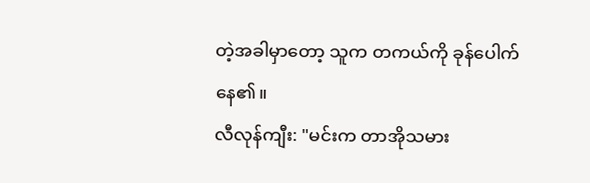တဲ့အခါမှာတော့ သူက တကယ်ကို ခုန်ပေါက်နေ၏။
လီလုန်ကျီး: "မင်းက တာအိုသမား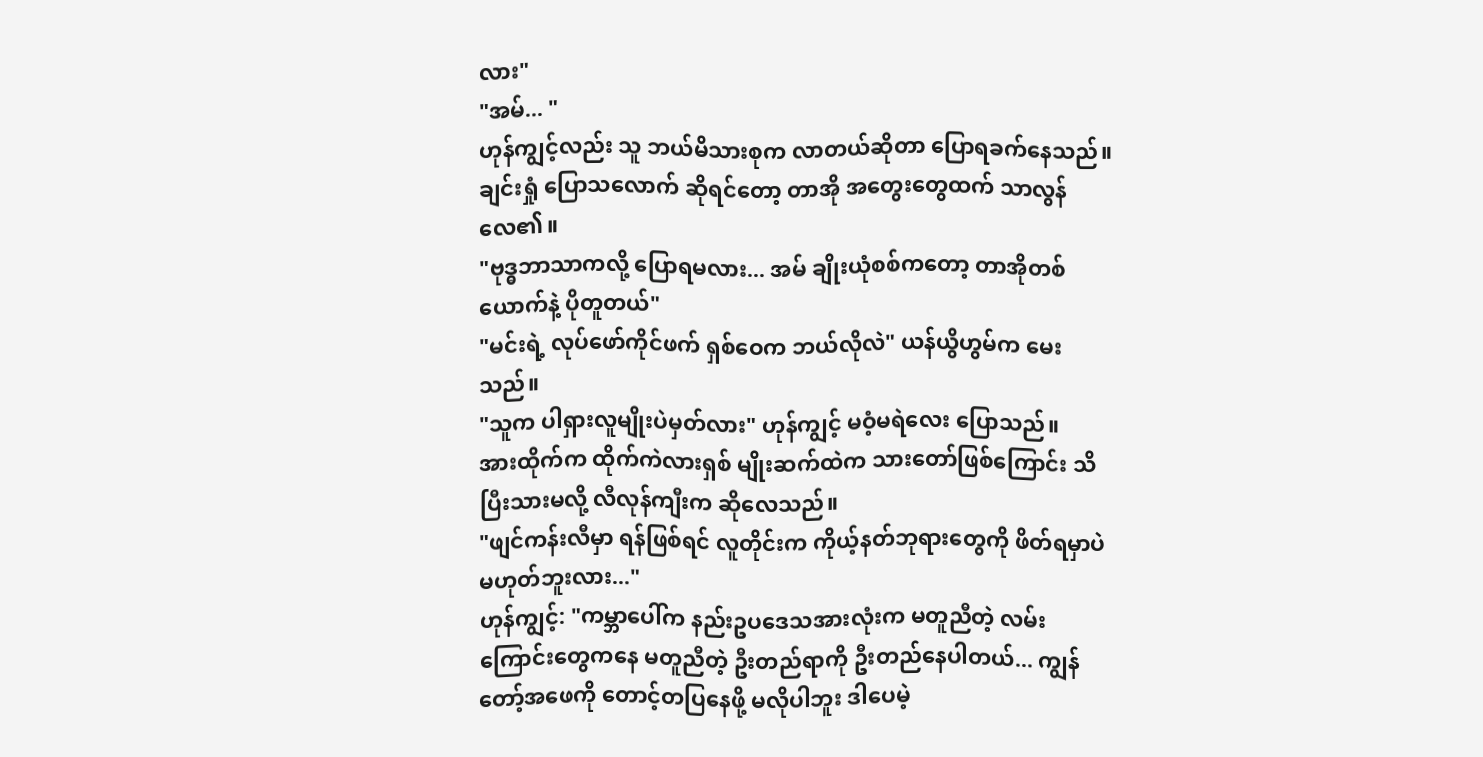လား"
"အမ်... "
ဟုန်ကျွင့်လည်း သူ ဘယ်မိသားစုက လာတယ်ဆိုတာ ပြောရခက်နေသည်။ ချင်းရှုံ ပြောသလောက် ဆိုရင်တော့ တာအို အတွေးတွေထက် သာလွန်လေ၏။
"ဗုဒ္ဓဘာသာကလို့ ပြောရမလား... အမ် ချိုးယုံစစ်ကတော့ တာအိုတစ်ယောက်နဲ့ ပိုတူတယ်"
"မင်းရဲ့ လုပ်ဖော်ကိုင်ဖက် ရှစ်ဝေက ဘယ်လိုလဲ" ယန်ယွိဟွမ်က မေးသည်။
"သူက ပါရှားလူမျိုးပဲမှတ်လား" ဟုန်ကျွင့် မဝံ့မရဲလေး ပြောသည်။
အားထိုက်က ထိုက်ကဲလားရှစ် မျိုးဆက်ထဲက သားတော်ဖြစ်ကြောင်း သိပြီးသားမလို့ လီလုန်ကျီးက ဆိုလေသည်။
"ဖျင်ကန်းလီမှာ ရန်ဖြစ်ရင် လူတိုင်းက ကိုယ့်နတ်ဘုရားတွေကို ဖိတ်ရမှာပဲ မဟုတ်ဘူးလား..."
ဟုန်ကျွင့်: "ကမ္ဘာပေါ်က နည်းဥပဒေသအားလုံးက မတူညီတဲ့ လမ်းကြောင်းတွေကနေ မတူညီတဲ့ ဦးတည်ရာကို ဦးတည်နေပါတယ်... ကျွန်တော့်အဖေကို တောင့်တပြနေဖို့ မလိုပါဘူး ဒါပေမဲ့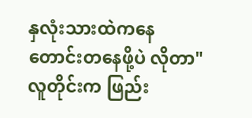နှလုံးသားထဲကနေ တောင်းတနေဖို့ပဲ လိုတာ"
လူတိုင်းက ဖြည်း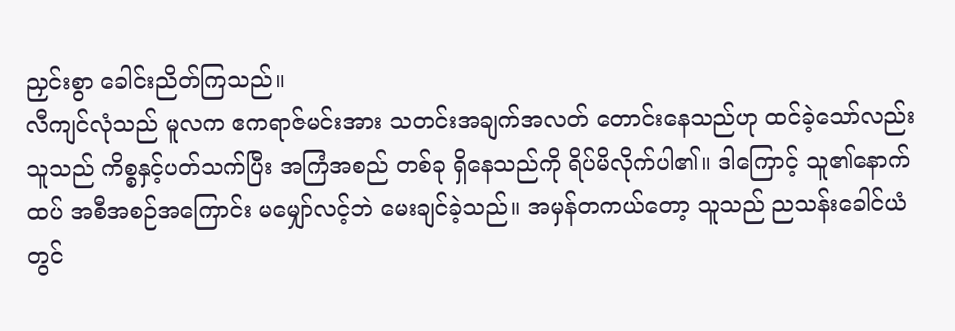ညှင်းစွာ ခေါင်းညိတ်ကြသည်။
လီကျင်လုံသည် မူလက ဧကရာဇ်မင်းအား သတင်းအချက်အလတ် တောင်းနေသည်ဟု ထင်ခဲ့သော်လည်း သူသည် ကိစ္စနှင့်ပတ်သက်ပြီး အကြံအစည် တစ်ခု ရှိနေသည်ကို ရိပ်မိလိုက်ပါ၏။ ဒါကြောင့် သူ၏နောက်ထပ် အစီအစဉ်အကြောင်း မမျှော်လင့်ဘဲ မေးချင်ခဲ့သည်။ အမှန်တကယ်တော့ သူသည် ညသန်းခေါင်ယံတွင်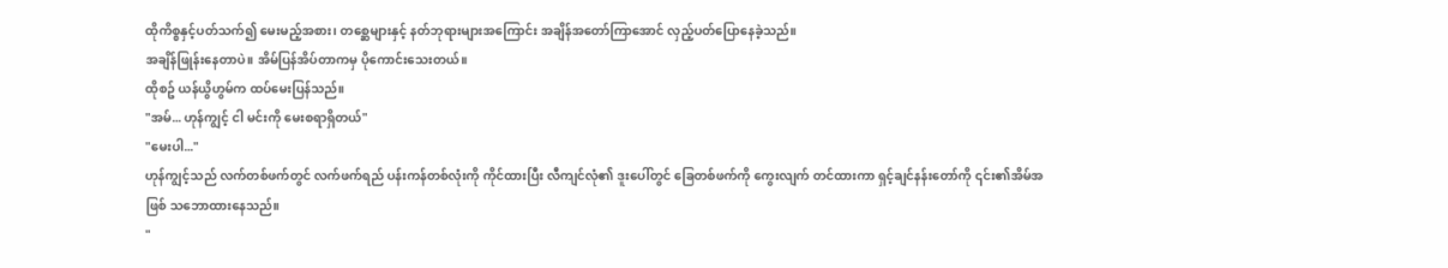ထိုကိစ္စနှင့်ပတ်သက်၍ မေးမည့်အစား၊ တစ္ဆေများနှင့် နတ်ဘုရားများအကြောင်း အချိန်အတော်ကြာအောင် လှည့်ပတ်ပြောနေခဲ့သည်။
အချိန်ဖြုန်းနေတာပဲ။ အိမ်ပြန်အိပ်တာကမှ ပိုကောင်းသေးတယ်။
ထိုစဥ် ယန်ယွိဟွမ်က ထပ်မေးပြန်သည်။
"အမ်... ဟုန်ကျွင့် ငါ မင်းကို မေးစရာရှိတယ်"
"မေးပါ..."
ဟုန်ကျွင့်သည် လက်တစ်ဖက်တွင် လက်ဖက်ရည် ပန်းကန်တစ်လုံးကို ကိုင်ထားပြီး လီကျင်လုံ၏ ဒူးပေါ်တွင် ခြေတစ်ဖက်ကို ကွေးလျက် တင်ထားကာ ရှင့်ချင်နန်းတော်ကို ၎င်း၏အိမ်အဖြစ် သဘောထားနေသည်။
"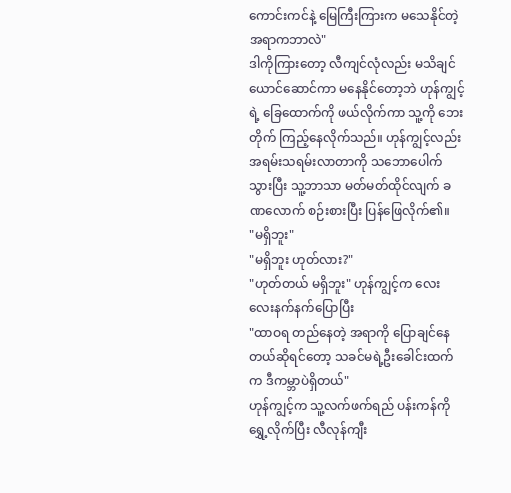ကောင်းကင်နဲ့ မြေကြီးကြားက မသေနိုင်တဲ့အရာကဘာလဲ"
ဒါကိုကြားတော့ လီကျင်လုံလည်း မသိချင်ယောင်ဆောင်ကာ မနေနိုင်တော့ဘဲ ဟုန်ကျွင့်ရဲ့ ခြေထောက်ကို ဖယ်လိုက်ကာ သူ့ကို ဘေးတိုက် ကြည့်နေလိုက်သည်။ ဟုန်ကျွင့်လည်း အရမ်းသရမ်းလာတာကို သဘောပေါက်သွားပြီး သူ့ဘာသာ မတ်မတ်ထိုင်လျက် ခဏလောက် စဉ်းစားပြီး ပြန်ဖြေလိုက်၏။
"မရှိဘူး"
"မရှိဘူး ဟုတ်လား?"
"ဟုတ်တယ် မရှိဘူး" ဟုန်ကျွင့်က လေးလေးနက်နက်ပြောပြီး
"ထာဝရ တည်နေတဲ့ အရာကို ပြောချင်နေတယ်ဆိုရင်တော့ သခင်မရဲ့ဦးခေါင်းထက်က ဒီကမ္ဘာပဲရှိတယ်"
ဟုန်ကျွင့်က သူ့လက်ဖက်ရည် ပန်းကန်ကို ရွှေ့လိုက်ပြီး လီလုန်ကျီး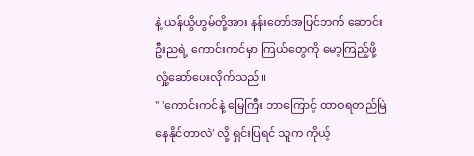နဲ့ ယန်ယွိဟွမ်တို့အား နန်းတော်အပြင်ဘက် ဆောင်းဦးညရဲ့ ကောင်းကင်မှာ ကြယ်တွေကို မော့ကြည့်ဖို့ လှုံ့ဆော်ပေးလိုက်သည်။
" 'ကောင်းကင်နဲ့ မြေကြီး ဘာကြောင့် ထာဝရတည်မြဲနေနိုင်တာလဲ' လို့ ရှင်းပြရင် သူက ကိုယ့်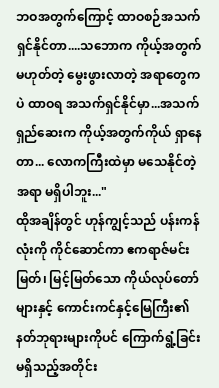ဘဝအတွက်ကြောင့် ထာဝစဉ်အသက်ရှင်နိုင်တာ....သဘောက ကိုယ့်အတွက်မဟုတ်တဲ့ မွေးဖွားလာတဲ့ အရာတွေကပဲ ထာဝရ အသက်ရှင်နိုင်မှာ...အသက်ရှည်ဆေးက ကိုယ့်အတွက်ကိုယ် ရှာနေတာ... လောကကြီးထဲမှာ မသေနိုင်တဲ့အရာ မရှိပါဘူး..."
ထိုအချိန်တွင် ဟုန်ကျွင့်သည် ပန်းကန်လုံးကို ကိုင်ဆောင်ကာ ဧကရာဇ်မင်းမြတ်၊ မြင့်မြတ်သော ကိုယ်လုပ်တော်များနှင့် ကောင်းကင်နှင့်မြေကြီး၏ နတ်ဘုရားများကိုပင် ကြောက်ရွံ့ခြင်း မရှိသည့်အတိုင်း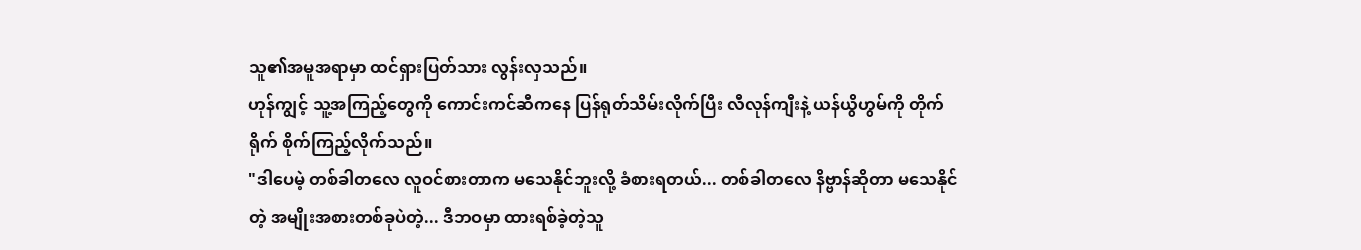သူ၏အမူအရာမှာ ထင်ရှားပြတ်သား လွန်းလှသည်။
ဟုန်ကျွင့် သူ့အကြည့်တွေကို ကောင်းကင်ဆီကနေ ပြန်ရုတ်သိမ်းလိုက်ပြီး လီလုန်ကျီးနဲ့ ယန်ယွိဟွမ်ကို တိုက်ရိုက် စိုက်ကြည့်လိုက်သည်။
"ဒါပေမဲ့ တစ်ခါတလေ လူဝင်စားတာက မသေနိုင်ဘူးလို့ ခံစားရတယ်... တစ်ခါတလေ နိဗ္ဗာန်ဆိုတာ မသေနိုင်တဲ့ အမျိုးအစားတစ်ခုပဲတဲ့... ဒီဘဝမှာ ထားရစ်ခဲ့တဲ့သူ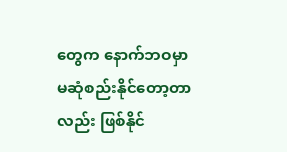တွေက နောက်ဘဝမှာ မဆုံစည်းနိုင်တော့တာလည်း ဖြစ်နိုင်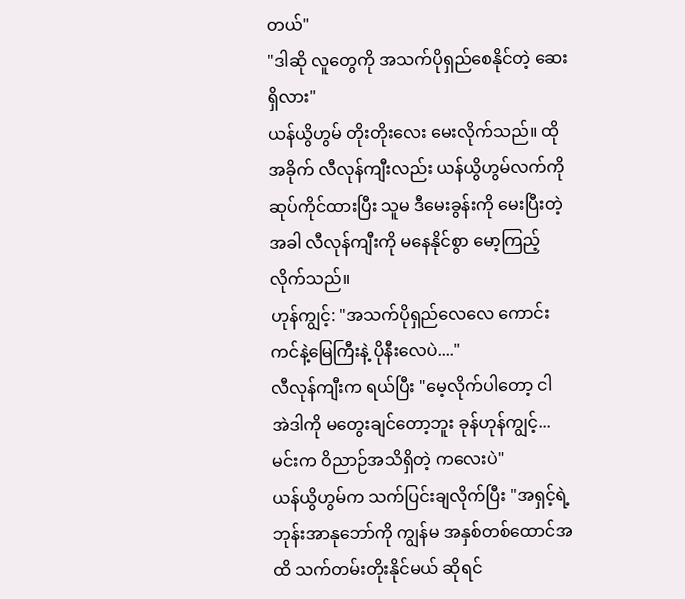တယ်"
"ဒါဆို လူတွေကို အသက်ပိုရှည်စေနိုင်တဲ့ ဆေးရှိလား"
ယန်ယွိဟွမ် တိုးတိုးလေး မေးလိုက်သည်။ ထိုအခိုက် လီလုန်ကျီးလည်း ယန်ယွိဟွမ်လက်ကို ဆုပ်ကိုင်ထားပြီး သူမ ဒီမေးခွန်းကို မေးပြီးတဲ့အခါ လီလုန်ကျီးကို မနေနိုင်စွာ မော့ကြည့်လိုက်သည်။
ဟုန်ကျွင့်: "အသက်ပိုရှည်လေလေ ကောင်းကင်နဲ့မြေကြီးနဲ့ ပိုနီးလေပဲ...."
လီလုန်ကျီးက ရယ်ပြီး "မေ့လိုက်ပါတော့ ငါ အဲဒါကို မတွေးချင်တော့ဘူး ခုန်ဟုန်ကျွင့်... မင်းက ဝိညာဉ်အသိရှိတဲ့ ကလေးပဲ"
ယန်ယွိဟွမ်က သက်ပြင်းချလိုက်ပြီး "အရှင့်ရဲ့ဘုန်းအာနုဘော်ကို ကျွန်မ အနှစ်တစ်ထောင်အထိ သက်တမ်းတိုးနိုင်မယ် ဆိုရင်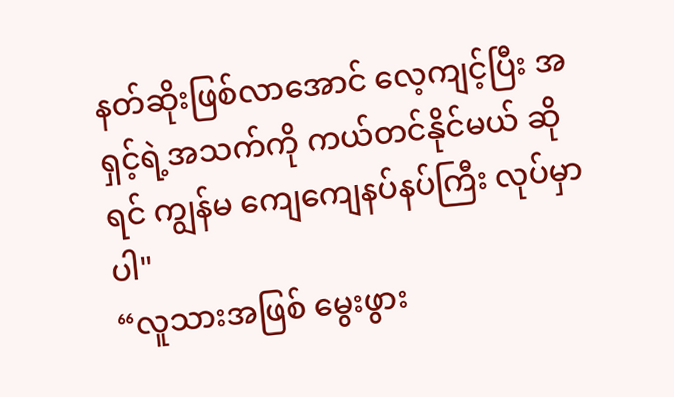နတ်ဆိုးဖြစ်လာအောင် လေ့ကျင့်ပြီး အရှင့်ရဲ့အသက်ကို ကယ်တင်နိုင်မယ် ဆိုရင် ကျွန်မ ကျေကျေနပ်နပ်ကြီး လုပ်မှာပါ"
“လူသားအဖြစ် မွေးဖွား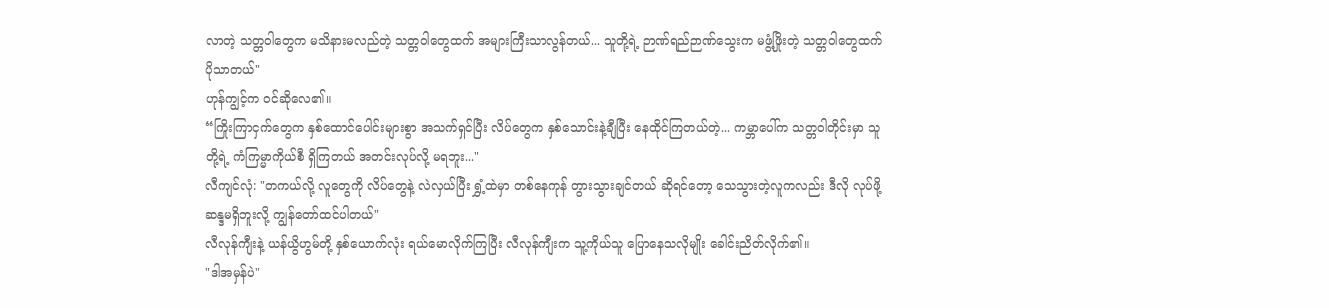လာတဲ့ သတ္တဝါတွေက မသိနားမလည်တဲ့ သတ္တဝါတွေထက် အများကြီးသာလွန်တယ်... သူတို့ရဲ့ ဉာဏ်ရည်ဉာဏ်သွေးက မဖွံ့ဖြိုးတဲ့ သတ္တဝါတွေထက် ပိုသာတယ်"
ဟုန်ကျွင့်က ဝင်ဆိုလေ၏။
“ကြိုးကြာငှက်တွေက နှစ်ထောင်ပေါင်းများစွာ အသက်ရှင်ပြီး လိပ်တွေက နှစ်သောင်းနဲ့ချီပြီး နေထိုင်ကြတယ်တဲ့... ကမ္ဘာပေါ်က သတ္တဝါတိုင်းမှာ သူတို့ရဲ့ ကံကြမ္မာကိုယ်စီ ရှိကြတယ် အတင်းလုပ်လို့ မရဘူး..."
လီကျင်လုံ: "တကယ်လို့ လူတွေကို လိပ်တွေနဲ့ လဲလှယ်ပြီး ရွှံ့ထဲမှာ တစ်နေကုန် တွားသွားချင်တယ် ဆိုရင်တော့ သေသွားတဲ့လူကလည်း ဒီလို လုပ်ဖို့ ဆန္ဒမရှိဘူးလို့ ကျွန်တော်ထင်ပါတယ်"
လီလုန်ကျီးနဲ့ ယန်ယွိဟွမ်တို့ နှစ်ယောက်လုံး ရယ်မောလိုက်ကြပြီး လီလုန်ကျီးက သူ့ကိုယ်သူ ပြောနေသလိုမျိုး ခေါင်းညိတ်လိုက်၏။
"ဒါအမှန်ပဲ"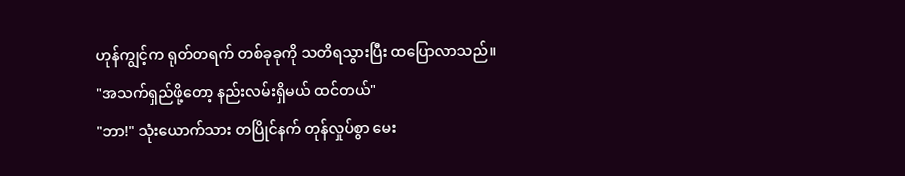ဟုန်ကျွင့်က ရုတ်တရက် တစ်ခုခုကို သတိရသွားပြီး ထပြောလာသည်။
"အသက်ရှည်ဖို့တော့ နည်းလမ်းရှိမယ် ထင်တယ်"
"ဘာ!" သုံးယောက်သား တပြိုင်နက် တုန်လှုပ်စွာ မေး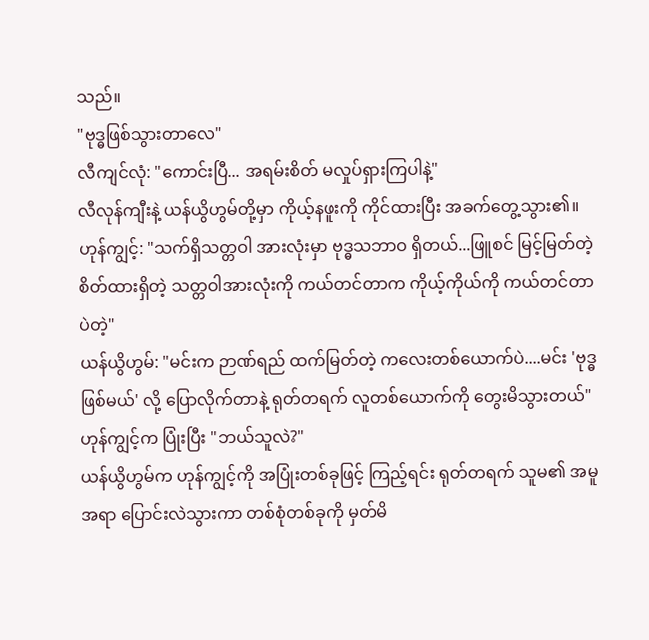သည်။
"ဗုဒ္ဓဖြစ်သွားတာလေ"
လီကျင်လုံ: "ကောင်းပြီ... အရမ်းစိတ် မလှုပ်ရှားကြပါနဲ့"
လီလုန်ကျီးနဲ့ ယန်ယွိဟွမ်တို့မှာ ကိုယ့်နဖူးကို ကိုင်ထားပြီး အခက်တွေ့သွား၏။
ဟုန်ကျွင့်: "သက်ရှိသတ္တဝါ အားလုံးမှာ ဗုဒ္ဓသဘာဝ ရှိတယ်...ဖြူစင် မြင့်မြတ်တဲ့ စိတ်ထားရှိတဲ့ သတ္တဝါအားလုံးကို ကယ်တင်တာက ကိုယ့်ကိုယ်ကို ကယ်တင်တာပဲတဲ့"
ယန်ယွိဟွမ်: "မင်းက ဉာဏ်ရည် ထက်မြတ်တဲ့ ကလေးတစ်ယောက်ပဲ....မင်း 'ဗုဒ္ဓဖြစ်မယ်' လို့ ပြောလိုက်တာနဲ့ ရုတ်တရက် လူတစ်ယောက်ကို တွေးမိသွားတယ်"
ဟုန်ကျွင့်က ပြုံးပြီး "ဘယ်သူလဲ?"
ယန်ယွိဟွမ်က ဟုန်ကျွင့်ကို အပြုံးတစ်ခုဖြင့် ကြည့်ရင်း ရုတ်တရက် သူမ၏ အမူအရာ ပြောင်းလဲသွားကာ တစ်စုံတစ်ခုကို မှတ်မိ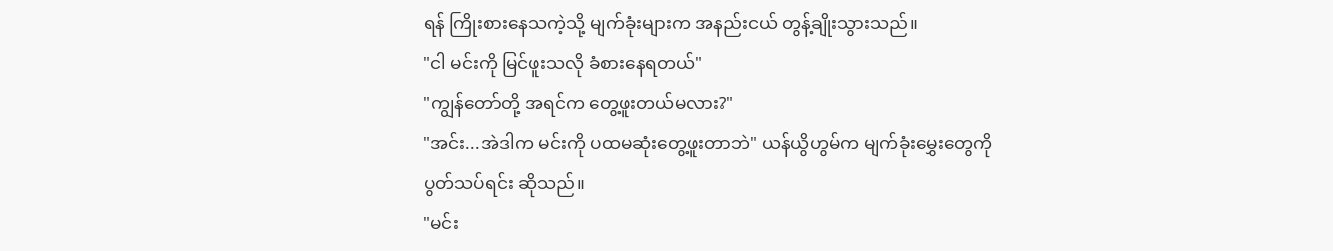ရန် ကြိုးစားနေသကဲ့သို့ မျက်ခုံးများက အနည်းငယ် တွန့်ချိုးသွားသည်။
"ငါ မင်းကို မြင်ဖူးသလို ခံစားနေရတယ်"
"ကျွန်တော်တို့ အရင်က တွေ့ဖူးတယ်မလား?"
"အင်း...အဲဒါက မင်းကို ပထမဆုံးတွေ့ဖူးတာဘဲ" ယန်ယွိဟွမ်က မျက်ခုံးမွှေးတွေကို ပွတ်သပ်ရင်း ဆိုသည်။
"မင်း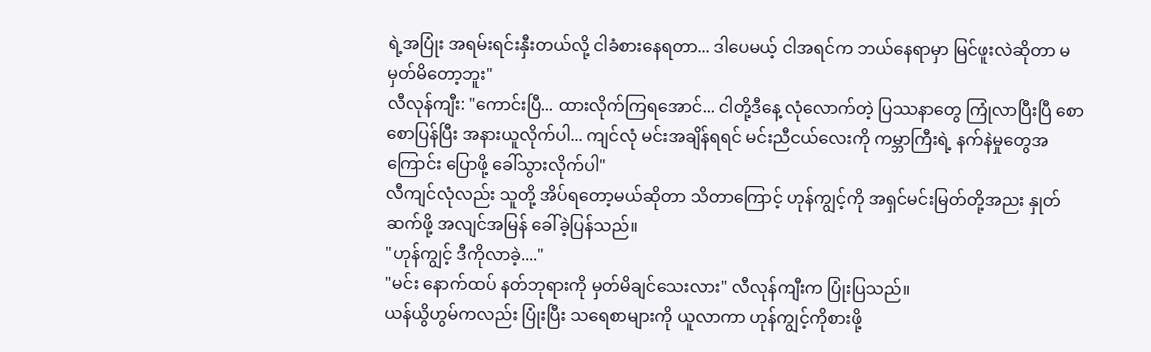ရဲ့အပြုံး အရမ်းရင်းနှီးတယ်လို့ ငါခံစားနေရတာ... ဒါပေမယ့် ငါအရင်က ဘယ်နေရာမှာ မြင်ဖူးလဲဆိုတာ မမှတ်မိတော့ဘူး"
လီလုန်ကျီး: "ကောင်းပြီ... ထားလိုက်ကြရအောင်... ငါတို့ဒီနေ့ လုံလောက်တဲ့ ပြဿနာတွေ ကြုံလာပြီးပြီ စောစောပြန်ပြီး အနားယူလိုက်ပါ... ကျင်လုံ မင်းအချိန်ရရင် မင်းညီငယ်လေးကို ကမ္ဘာကြီးရဲ့ နက်နဲမှုတွေအကြောင်း ပြောဖို့ ခေါ်သွားလိုက်ပါ"
လီကျင်လုံလည်း သူတို့ အိပ်ရတော့မယ်ဆိုတာ သိတာကြောင့် ဟုန်ကျွင့်ကို အရှင်မင်းမြတ်တို့အညး နှုတ်ဆက်ဖို့ အလျင်အမြန် ခေါ်ခဲ့ပြန်သည်။
"ဟုန်ကျွင့် ဒီကိုလာခဲ့...."
"မင်း နောက်ထပ် နတ်ဘုရားကို မှတ်မိချင်သေးလား" လီလုန်ကျီးက ပြုံးပြသည်။
ယန်ယွိဟွမ်ကလည်း ပြုံးပြီး သရေစာများကို ယူလာကာ ဟုန်ကျွင့်ကိုစားဖို့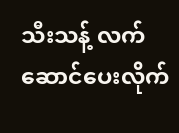သီးသန့် လက်ဆောင်ပေးလိုက်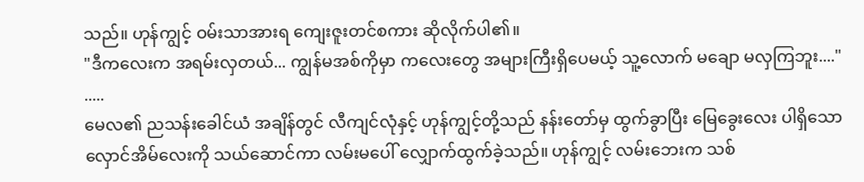သည်။ ဟုန်ကျွင့် ဝမ်းသာအားရ ကျေးဇူးတင်စကား ဆိုလိုက်ပါ၏။
"ဒီကလေးက အရမ်းလှတယ်... ကျွန်မအစ်ကိုမှာ ကလေးတွေ အများကြီးရှိပေမယ့် သူ့လောက် မချော မလှကြဘူး...."
.....
မေလ၏ ညသန်းခေါင်ယံ အချိန်တွင် လီကျင်လုံနှင့် ဟုန်ကျွင့်တို့သည် နန်းတော်မှ ထွက်ခွာပြီး မြေခွေးလေး ပါရှိသော လှောင်အိမ်လေးကို သယ်ဆောင်ကာ လမ်းမပေါ် လျှောက်ထွက်ခဲ့သည်။ ဟုန်ကျွင့် လမ်းဘေးက သစ်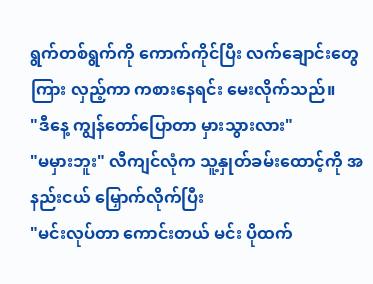ရွက်တစ်ရွက်ကို ကောက်ကိုင်ပြီး လက်ချောင်းတွေကြား လှည့်ကာ ကစားနေရင်း မေးလိုက်သည်။
"ဒီနေ့ ကျွန်တော်ပြောတာ မှားသွားလား"
"မမှားဘူး" လီကျင်လုံက သူ့နှုတ်ခမ်းထောင့်ကို အနည်းငယ် မြှောက်လိုက်ပြီး
"မင်းလုပ်တာ ကောင်းတယ် မင်း ပိုထက်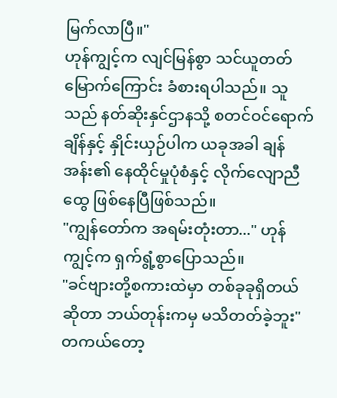မြက်လာပြီ။"
ဟုန်ကျွင့်က လျင်မြန်စွာ သင်ယူတတ်မြောက်ကြောင်း ခံစားရပါသည်။ သူသည် နတ်ဆိုးနှင်ဌာနသို့ စတင်ဝင်ရောက်ချိန်နှင့် နှိုင်းယှဉ်ပါက ယခုအခါ ချန်အန်း၏ နေထိုင်မှုပုံစံနှင့် လိုက်လျောညီထွေ ဖြစ်နေပြီဖြစ်သည်။
"ကျွန်တော်က အရမ်းတုံးတာ..." ဟုန်ကျွင့်က ရှက်ရွံ့စွာပြောသည်။
"ခင်ဗျားတို့စကားထဲမှာ တစ်ခုခုရှိတယ်ဆိုတာ ဘယ်တုန်းကမှ မသိတတ်ခဲ့ဘူး"
တကယ်တော့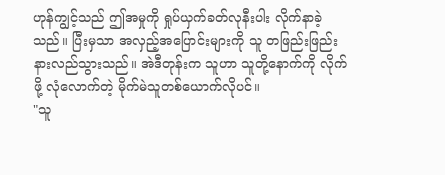ဟုန်ကျွင့်သည် ဤအမှုကို ရှုပ်ယှက်ခတ်လုနီးပါး လိုက်နာခဲ့သည်။ ပြီးမှသာ အလှည့်အပြောင်းများကို သူ တဖြည်းဖြည်း နားလည်သွားသည်။ အဲဒီတုန်းက သူဟာ သူတို့နောက်ကို လိုက်ဖို့ လုံလောက်တဲ့ မိုက်မဲသူတစ်ယောက်လိုပင်။
"သူ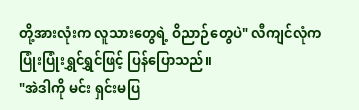တို့အားလုံးက လူသားတွေရဲ့ ဝိညာဉ်တွေပဲ" လီကျင်လုံက ပြုံးပြုံးရွှင်ရွှင်ဖြင့် ပြန်ပြောသည်။
"အဲဒါကို မင်း ရှင်းမပြ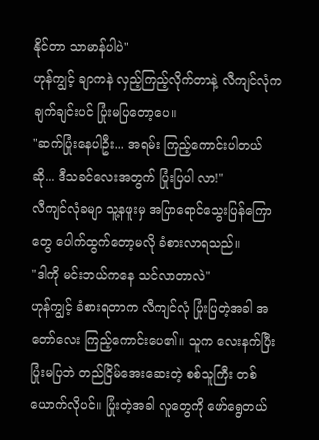နိုင်တာ သာမာန်ပါပဲ"
ဟုန်ကျွင့် ချာကနဲ လှည့်ကြည့်လိုက်တာနဲ့ လီကျင်လုံက ချက်ချင်းပင် ပြုံးမပြတော့ပေ။
"ဆက်ပြုံးနေပါဦး... အရမ်း ကြည့်ကောင်းပါတယ်ဆို... ဒီသခင်လေးအတွက် ပြုံးပြပါ လာ!"
လီကျင်လုံခမျာ သူ့နဖူးမှ အပြာရောင်သွေးပြန်ကြောတွေ ပေါက်ထွက်တော့မလို ခံစားလာရသည်။
"ဒါကို မင်းဘယ်ကနေ သင်လာတာလဲ"
ဟုန်ကျွင့် ခံစားရတာက လီကျင်လုံ ပြုံးပြတဲ့အခါ အတော်လေး ကြည့်ကောင်းပေ၏။ သူက လေးနက်ပြီး ပြုံးမပြဘဲ တည်ငြိမ်အေးဆေးတဲ့ စစ်သူကြီး တစ်ယောက်လိုပင်။ ပြုံးတဲ့အခါ လူတွေကို ဖော်ရွေတယ်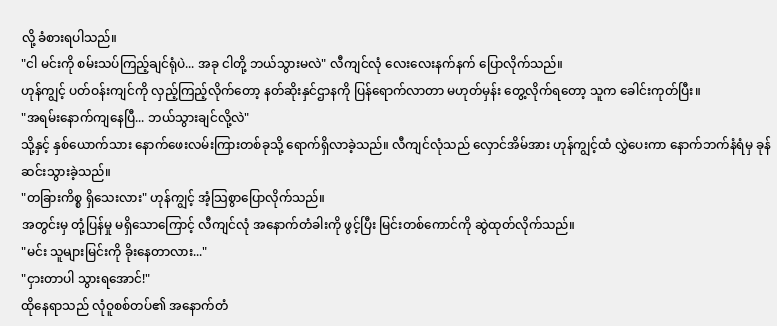လို့ ခံစားရပါသည်။
"ငါ မင်းကို စမ်းသပ်ကြည့်ချင်ရုံပဲ... အခု ငါတို့ ဘယ်သွားမလဲ" လီကျင်လုံ လေးလေးနက်နက် ပြောလိုက်သည်။
ဟုန်ကျွင့် ပတ်ဝန်းကျင်ကို လှည့်ကြည့်လိုက်တော့ နတ်ဆိုးနှင်ဌာနကို ပြန်ရောက်လာတာ မဟုတ်မှန်း တွေ့လိုက်ရတော့ သူက ခေါင်းကုတ်ပြီး။
"အရမ်းနောက်ကျနေပြီ... ဘယ်သွားချင်လို့လဲ"
သို့နှင့် နှစ်ယောက်သား နောက်ဖေးလမ်းကြားတစ်ခုသို့ ရောက်ရှိလာခဲ့သည်။ လီကျင်လုံသည် လှောင်အိမ်အား ဟုန်ကျွင့်ထံ လွှဲပေးကာ နောက်ဘက်နံရံမှ ခုန်ဆင်းသွားခဲ့သည်။
"တခြားကိစ္စ ရှိသေးလား" ဟုန်ကျွင့် အံ့သြစွာပြောလိုက်သည်။
အတွင်းမှ တုံ့ပြန်မှု မရှိသောကြောင့် လီကျင်လုံ အနောက်တံခါးကို ဖွင့်ပြီး မြင်းတစ်ကောင်ကို ဆွဲထုတ်လိုက်သည်။
"မင်း သူများမြင်းကို ခိုးနေတာလား..."
"ငှားတာပါ သွားရအောင်!"
ထိုနေရာသည် လုံဝူစစ်တပ်၏ အနောက်တံ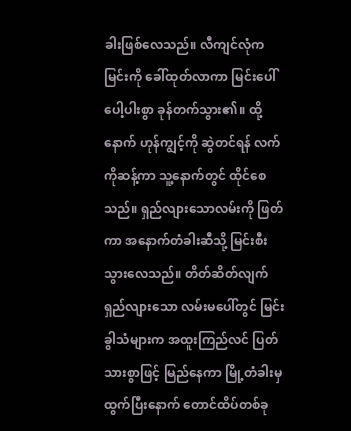ခါးဖြစ်လေသည်။ လီကျင်လုံက မြင်းကို ခေါ်ထုတ်လာကာ မြင်းပေါ် ပေါ့ပါးစွာ ခုန်တက်သွား၏။ ထို့နောက် ဟုန်ကျွင့်ကို ဆွဲတင်ရန် လက်ကိုဆန့်ကာ သူ့နောက်တွင် ထိုင်စေသည်။ ရှည်လျားသောလမ်းကို ဖြတ်ကာ အနောက်တံခါးဆီသို့ မြင်းစီးသွားလေသည်။ တိတ်ဆိတ်လျက် ရှည်လျားသော လမ်းမပေါ်တွင် မြင်းခွါသံများက အထူးကြည်လင် ပြတ်သားစွာဖြင့် မြည်နေကာ မြို့တံခါးမှထွက်ပြီးနောက် တောင်ထိပ်တစ်ခု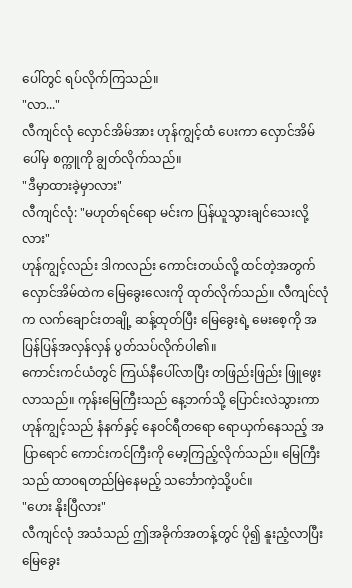ပေါ်တွင် ရပ်လိုက်ကြသည်။
"လာ..."
လီကျင်လုံ လှောင်အိမ်အား ဟုန်ကျွင့်ထံ ပေးကာ လှောင်အိမ်ပေါ်မှ စက္ကူကို ချွတ်လိုက်သည်။
"ဒီမှာထားခဲ့မှာလား"
လီကျင်လုံ: "မဟုတ်ရင်ရော မင်းက ပြန်ယူသွားချင်သေးလို့လား"
ဟုန်ကျွင့်လည်း ဒါကလည်း ကောင်းတယ်လို့ ထင်တဲ့အတွက် လှောင်အိမ်ထဲက မြေခွေးလေးကို ထုတ်လိုက်သည်။ လီကျင်လုံက လက်ချောင်းတချို့ ဆန့်ထုတ်ပြီး မြေခွေးရဲ့ မေးစေ့ကို အပြန်ပြန်အလှန်လှန် ပွတ်သပ်လိုက်ပါ၏။
ကောင်းကင်ယံတွင် ကြယ်နီပေါ်လာပြီး တဖြည်းဖြည်း ဖြူဖွေးလာသည်။ ကုန်းမြေကြီးသည် နေ့ဘက်သို့ ပြောင်းလဲသွားကာ ဟုန်ကျွင့်သည် နံနက်နှင့် နေဝင်ရီတရော ရောယှက်နေသည့် အပြာရောင် ကောင်းကင်ကြီးကို မော့ကြည့်လိုက်သည်။ မြေကြီးသည် ထာဝရတည်မြဲနေမည့် သင်္ဘောကဲ့သို့ပင်။
"ဟေး နိုးပြီလား"
လီကျင်လုံ အသံသည် ဤအခိုက်အတန့်တွင် ပို၍ နူးညံ့လာပြီး မြေခွေး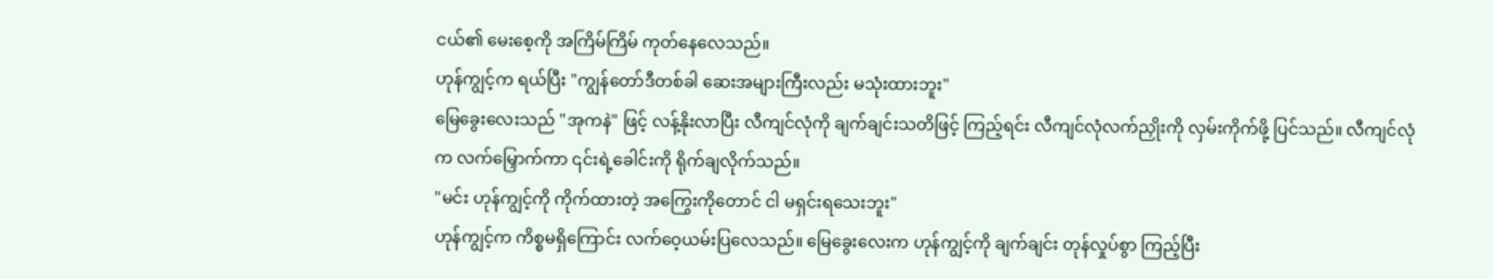ငယ်၏ မေးစေ့ကို အကြိမ်ကြိမ် ကုတ်နေလေသည်။
ဟုန်ကျွင့်က ရယ်ပြီး "ကျွန်တော်ဒီတစ်ခါ ဆေးအများကြီးလည်း မသုံးထားဘူး"
မြေခွေးလေးသည် "အုကနဲ" ဖြင့် လန့်နိုးလာပြီး လီကျင်လုံကို ချက်ချင်းသတိဖြင့် ကြည့်ရင်း လီကျင်လုံလက်ညှိုးကို လှမ်းကိုက်ဖို့ ပြင်သည်။ လီကျင်လုံက လက်မြှောက်ကာ ၎င်းရဲ့ခေါင်းကို ရိုက်ချလိုက်သည်။
"မင်း ဟုန်ကျွင့်ကို ကိုက်ထားတဲ့ အကြွေးကိုတောင် ငါ မရှင်းရသေးဘူး"
ဟုန်ကျွင့်က ကိစ္စမရှိကြောင်း လက်ဝေ့ယမ်းပြလေသည်။ မြေခွေးလေးက ဟုန်ကျွင့်ကို ချက်ချင်း တုန်လှုပ်စွာ ကြည့်ပြီး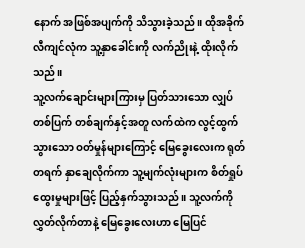နောက် အဖြစ်အပျက်ကို သိသွားခဲ့သည်။ ထိုအခိုက် လီကျင်လုံက သူ့နှာခေါင်းကို လက်ညိုးနဲ့ ထိုးလိုက်သည်။
သူ့လက်ချောင်းများကြားမှ ပြတ်သားသော လျှပ်တစ်ပြက် တစ်ချက်နှင့်အတူ လက်ထဲက လွင့်ထွက်သွားသော ဝတ်မှုန်များကြောင့် မြေခွေးလေးက ရုတ်တရက် နှာချေလိုက်ကာ သူ့မျက်လုံးများက စိတ်ရှုပ်ထွေးမှုများဖြင့် ပြည့်နှက်သွားသည်။ သူ့လက်ကို လွှတ်လိုက်တာနဲ့ မြေခွေးလေးဟာ မြေပြင်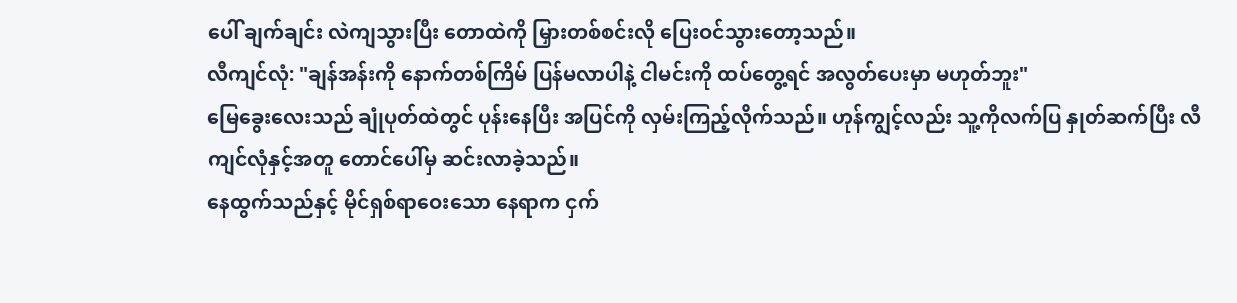ပေါ် ချက်ချင်း လဲကျသွားပြီး တောထဲကို မြှားတစ်စင်းလို ပြေးဝင်သွားတော့သည်။
လီကျင်လုံ: "ချန်အန်းကို နောက်တစ်ကြိမ် ပြန်မလာပါနဲ့ ငါမင်းကို ထပ်တွေ့ရင် အလွတ်ပေးမှာ မဟုတ်ဘူး"
မြေခွေးလေးသည် ချုံပုတ်ထဲတွင် ပုန်းနေပြီး အပြင်ကို လှမ်းကြည့်လိုက်သည်။ ဟုန်ကျွင့်လည်း သူ့ကိုလက်ပြ နှုတ်ဆက်ပြီး လီကျင်လုံနှင့်အတူ တောင်ပေါ်မှ ဆင်းလာခဲ့သည်။
နေထွက်သည်နှင့် မိုင်ရှစ်ရာဝေးသော နေရာက ငှက်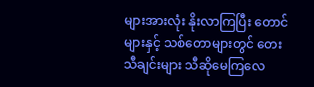များအားလုံး နိုးလာကြပြီး တောင်များနှင့် သစ်တောများတွင် တေးသီချင်းများ သီဆိုမေကြလေ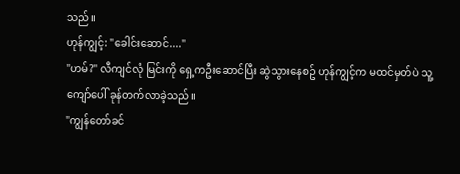သည်။
ဟုန်ကျွင့်: "ခေါင်းဆောင်...."
"ဟမ်?" လီကျင်လုံ မြင်းကို ရှေ့ကဦးဆောင်ပြီး ဆွဲသွားနေစဥ် ဟုန်ကျွင့်က မထင်မှတ်ပဲ သူ့ကျော်ပေါ် ခုန်တက်လာခဲ့သည်။
"ကျွန်တော်ခင်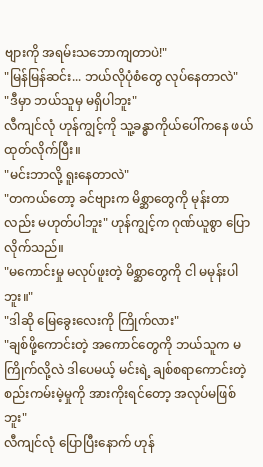ဗျားကို အရမ်းသဘောကျတာပဲ!"
"မြန်မြန်ဆင်း... ဘယ်လိုပုံစံတွေ လုပ်နေတာလဲ"
"ဒီမှာ ဘယ်သူမှ မရှိပါဘူး"
လီကျင်လုံ ဟုန်ကျွင့်ကို သူ့ခန္ဓာကိုယ်ပေါ်ကနေ ဖယ်ထုတ်လိုက်ပြီး။
"မင်းဘာလို့ ရူးနေတာလဲ"
"တကယ်တော့ ခင်ဗျားက မိစ္ဆာတွေကို မုန်းတာလည်း မဟုတ်ပါဘူး" ဟုန်ကျွင့်က ဂုဏ်ယူစွာ ပြောလိုက်သည်။
"မကောင်းမှု မလုပ်ဖူးတဲ့ မိစ္ဆာတွေကို ငါ မမုန်းပါဘူး။"
"ဒါဆို မြေခွေးလေးကို ကြိုက်လား"
"ချစ်ဖို့ကောင်းတဲ့ အကောင်တွေကို ဘယ်သူက မကြိုက်လို့လဲ ဒါပေမယ့် မင်းရဲ့ ချစ်စရာကောင်းတဲ့ စည်းကမ်းမဲ့မှုကို အားကိုးရင်တော့ အလုပ်မဖြစ်ဘူး"
လီကျင်လုံ ပြောပြီးနောက် ဟုန်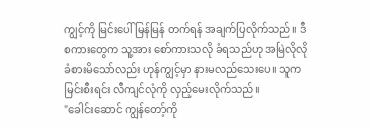ကျွင့်ကို မြင်းပေါ် မြန်မြန် တက်ရန် အချက်ပြလိုက်သည်။ ဒီစကားတွေက သူ့အား စော်ကားသလို ခံရသည်ဟု အမြဲလိုလို ခံစားမိသော်လည်း ဟုန်ကျွင့်မှာ နားမလည်သေးပေ။ သူက မြင်းစီးရင်း လီကျင်လုံကို လှည့်မေးလိုက်သည်။
"ခေါင်းဆောင် ကျွန်တော့်ကို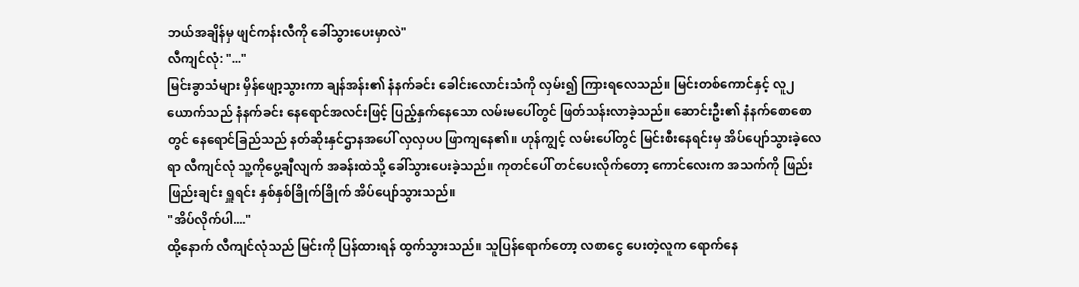ဘယ်အချိန်မှ ဖျင်ကန်းလီကို ခေါ်သွားပေးမှာလဲ"
လီကျင်လုံ: "..."
မြင်းခွာသံများ မှိန်ဖျော့သွားကာ ချန်အန်း၏ နံနက်ခင်း ခေါင်းလောင်းသံကို လှမ်း၍ ကြားရလေသည်။ မြင်းတစ်ကောင်နှင့် လူ၂ယောက်သည် နံနက်ခင်း နေရောင်အလင်းဖြင့် ပြည့်နှက်နေသော လမ်းမပေါ်တွင် ဖြတ်သန်းလာခဲ့သည်။ ဆောင်းဦး၏ နံနက်စောစောတွင် နေရောင်ခြည်သည် နတ်ဆိုးနှင်ဌာနအပေါ် လှလှပပ ဖြာကျနေ၏။ ဟုန်ကျွင့် လမ်းပေါ်တွင် မြင်းစီးနေရင်းမှ အိပ်ပျော်သွားခဲ့လေရာ လီကျင်လုံ သူ့ကိုပွေ့ချီလျက် အခန်းထဲသို့ ခေါ်သွားပေးခဲ့သည်။ ကုတင်ပေါ် တင်ပေးလိုက်တော့ ကောင်လေးက အသက်ကို ဖြည်းဖြည်းချင်း ရှူရင်း နှစ်နှစ်ခြိုက်ခြိုက် အိပ်ပျော်သွားသည်။
"အိပ်လိုက်ပါ...."
ထို့နောက် လီကျင်လုံသည် မြင်းကို ပြန်ထားရန် ထွက်သွားသည်။ သူပြန်ရောက်တော့ လစာငွေ ပေးတဲ့လူက ရောက်နေ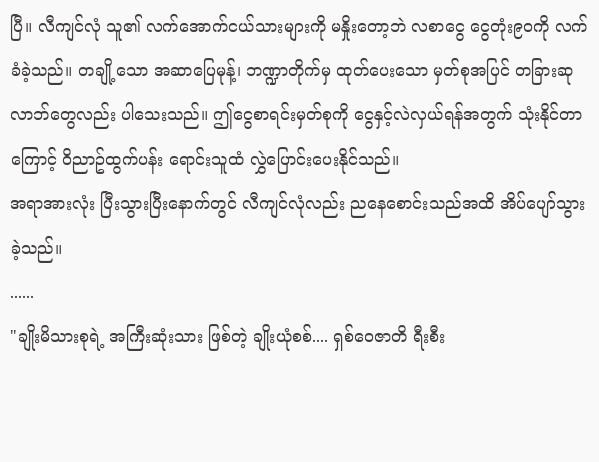ပြီ။ လီကျင်လုံ သူ၏ လက်အောက်ငယ်သားများကို မနှိုးတော့ဘဲ လစာငွေ ငွေတုံး၉၀ကို လက်ခံခဲ့သည်။ တချို့သော အဆာပြေမုန့်၊ ဘဏ္ဍာတိုက်မှ ထုတ်ပေးသော မှတ်စုအပြင် တခြားဆုလာဘ်တွေလည်း ပါသေးသည်။ ဤငွေစာရင်းမှတ်စုကို ငွေနှင့်လဲလှယ်ရန်အတွက် သုံးနိုင်တာကြောင့် ဝိညာဥ်ထွက်ပန်း ရောင်းသူထံ လွှဲပြောင်းပေးနိုင်သည်။
အရာအားလုံး ပြီးသွားပြီးနောက်တွင် လီကျင်လုံလည်း ညနေစောင်းသည်အထိ အိပ်ပျော်သွားခဲ့သည်။
......
"ချိုးမိသားစုရဲ့ အကြီးဆုံးသား ဖြစ်တဲ့ ချိုးယုံစစ်.... ရှစ်ဝေဇာတိ ရီးစီး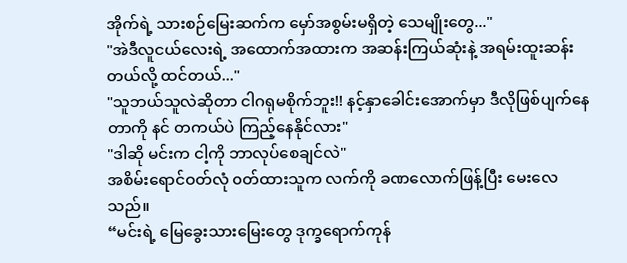အိုက်ရဲ့ သားစဉ်မြေးဆက်က မှော်အစွမ်းမရှိတဲ့ သေမျိုးတွေ..."
"အဲဒီလူငယ်လေးရဲ့ အထောက်အထားက အဆန်းကြယ်ဆုံးနဲ့ အရမ်းထူးဆန်းတယ်လို့ ထင်တယ်..."
"သူဘယ်သူလဲဆိုတာ ငါဂရုမစိုက်ဘူး!! နင့်နှာခေါင်းအောက်မှာ ဒီလိုဖြစ်ပျက်နေတာကို နင် တကယ်ပဲ ကြည့်နေနိုင်လား"
"ဒါဆို မင်းက ငါ့ကို ဘာလုပ်စေချင်လဲ"
အစိမ်းရောင်ဝတ်လုံ ၀တ်ထားသူက လက်ကို ခဏလောက်ဖြန့်ပြီး မေးလေသည်။
“မင်းရဲ့ မြေခွေးသားမြေးတွေ ဒုက္ခရောက်ကုန်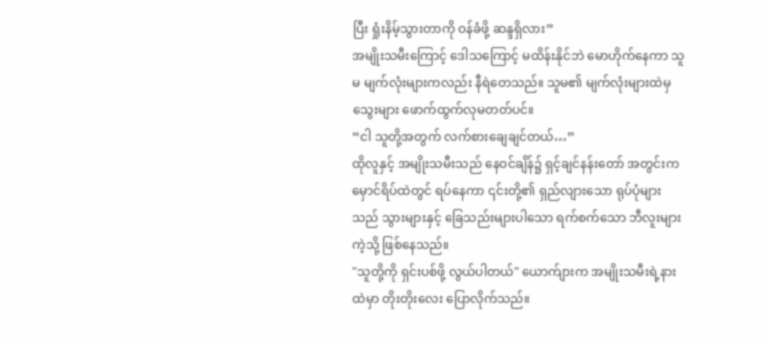ပြီး ရှုံးနိမ့်သွားတာကို ဝန်ခံဖို့ ဆန္ဒရှိလား”
အမျိုးသမီးကြောင့် ဒေါသကြောင့် မထိန်းနိုင်ဘဲ မောဟိုက်နေကာ သူမ မျက်လုံးများကလည်း နီရဲတေသည်။ သူမ၏ မျက်လုံးများထဲမှ သွေးများ ဖောက်ထွက်လုမတတ်ပင်။
“ငါ သူတို့အတွက် လက်စားချေချင်တယ်…”
ထိုလူနှင့် အမျိုးသမီးသည် နေဝင်ချိန်၌ ရှင့်ချင်နန်းတော် အတွင်းက မှောင်ရိပ်ထဲတွင် ရပ်နေကာ ၎င်းတို့၏ ရှည်လျားသော ရုပ်ပုံများသည် သွားများနှင့် ခြေသည်းများပါသော ရက်စက်သော ဘီလူးများကဲ့သို့ ဖြစ်နေသည်။
"သူတို့ကို ရှင်းပစ်ဖို့ လွယ်ပါတယ်" ယောက်ျားက အမျိုးသမီးရဲ့နားထဲမှာ တိုးတိုးလေး ပြောလိုက်သည်။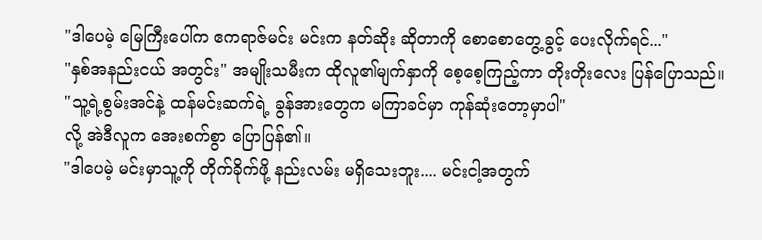"ဒါပေမဲ့ မြေကြီးပေါ်က ဧကရာဇ်မင်း မင်းက နတ်ဆိုး ဆိုတာကို စောစောတွေ့ခွင့် ပေးလိုက်ရင်..."
"နှစ်အနည်းငယ် အတွင်း" အမျိုးသမီးက ထိုလူ၏မျက်နှာကို စေ့စေ့ကြည့်ကာ တိုးတိုးလေး ပြန်ပြောသည်။
"သူ့ရဲ့စွမ်းအင်နဲ့ ထန်မင်းဆက်ရဲ့ ခွန်အားတွေက မကြာခင်မှာ ကုန်ဆုံးတော့မှာပါ"
လို့ အဲဒီလူက အေးစက်စွာ ပြောပြန်၏။
"ဒါပေမဲ့ မင်းမှာသူ့ကို တိုက်ခိုက်ဖို့ နည်းလမ်း မရှိသေးဘူး.... မင်းငါ့အတွက်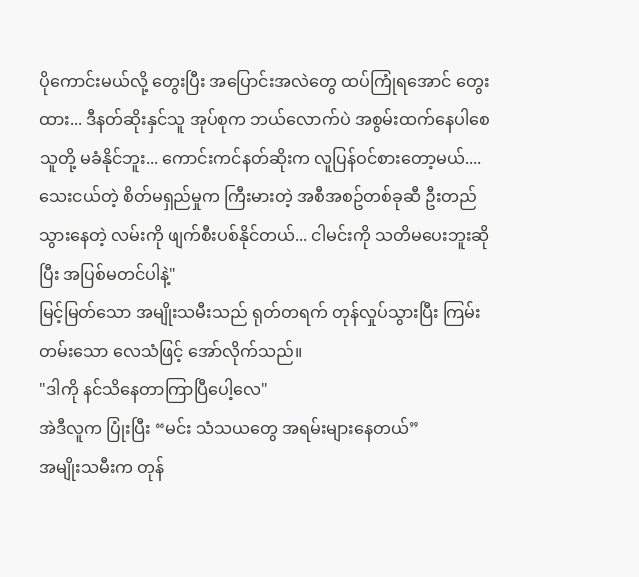ပိုကောင်းမယ်လို့ တွေးပြီး အပြောင်းအလဲတွေ ထပ်ကြုံရအောင် တွေးထား... ဒီနတ်ဆိုးနှင်သူ အုပ်စုက ဘယ်လောက်ပဲ အစွမ်းထက်နေပါစေ သူတို့ မခံနိုင်ဘူး... ကောင်းကင်နတ်ဆိုးက လူပြန်ဝင်စားတော့မယ်.... သေးငယ်တဲ့ စိတ်မရှည်မှုက ကြီးမားတဲ့ အစီအစဥ်တစ်ခုဆီ ဦးတည်သွားနေတဲ့ လမ်းကို ဖျက်စီးပစ်နိုင်တယ်... ငါမင်းကို သတိမပေးဘူးဆိုပြီး အပြစ်မတင်ပါနဲ့"
မြင့်မြတ်သော အမျိုးသမီးသည် ရုတ်တရက် တုန်လှုပ်သွားပြီး ကြမ်းတမ်းသော လေသံဖြင့် အော်လိုက်သည်။
"ဒါကို နင်သိနေတာကြာပြီပေါ့လေ"
အဲဒီလူက ပြုံးပြီး “မင်း သံသယတွေ အရမ်းများနေတယ်”
အမျိုးသမီးက တုန်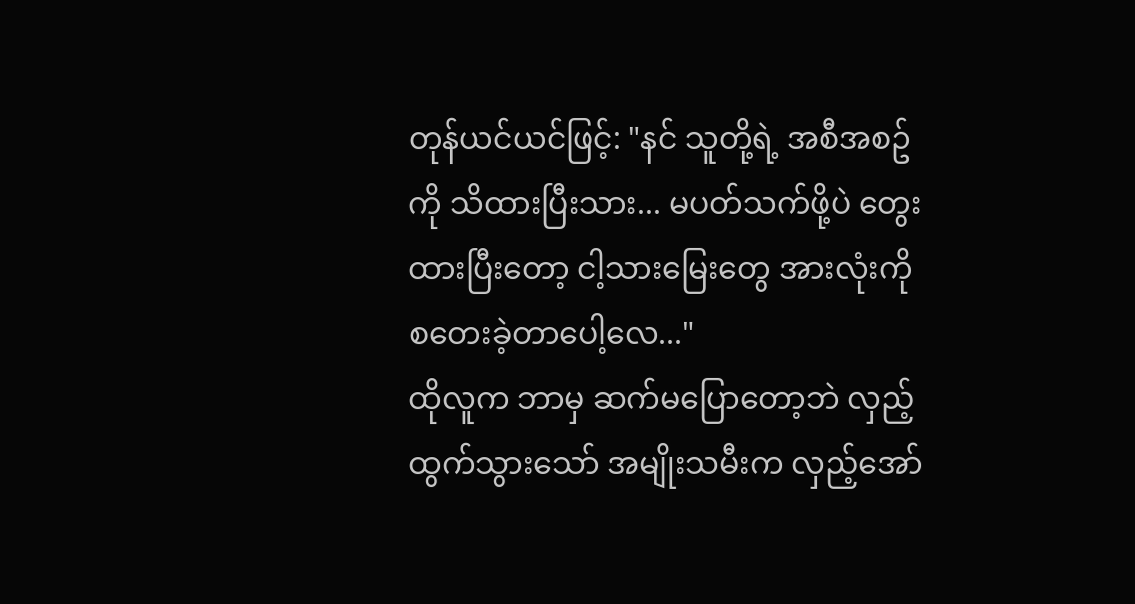တုန်ယင်ယင်ဖြင့်: "နင် သူတို့ရဲ့ အစီအစဥ်ကို သိထားပြီးသား... မပတ်သက်ဖို့ပဲ တွေးထားပြီးတော့ ငါ့သားမြေးတွေ အားလုံးကို စတေးခဲ့တာပေါ့လေ..."
ထိုလူက ဘာမှ ဆက်မပြောတော့ဘဲ လှည့်ထွက်သွားသော် အမျိုးသမီးက လှည့်အော်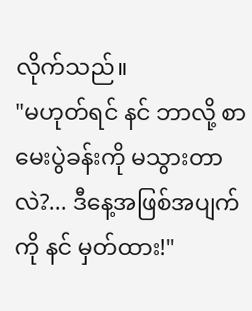လိုက်သည်။
"မဟုတ်ရင် နင် ဘာလို့ စာမေးပွဲခန်းကို မသွားတာလဲ?... ဒီနေ့အဖြစ်အပျက်ကို နင် မှတ်ထား!"